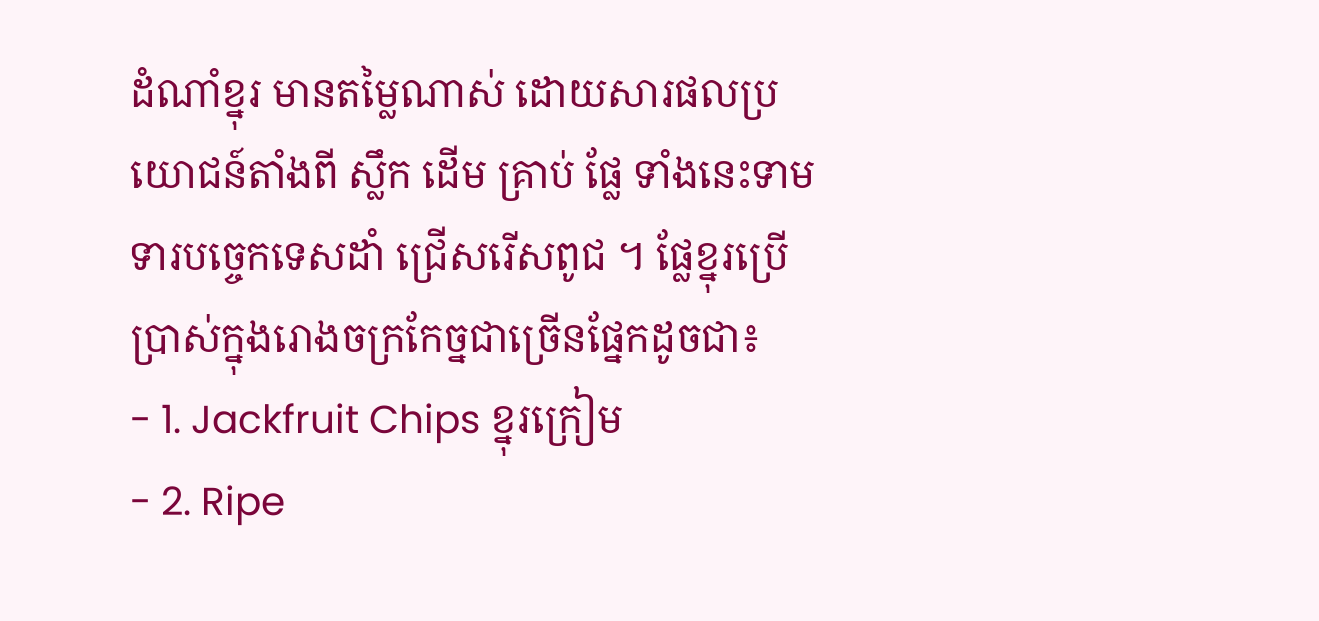ដំណាំខ្នុរ មានតម្លៃណាស់ ដោយសារផលប្រយោជន៍តាំងពី ស្លឹក ដើម គ្រាប់ ផ្លែ ទាំងនេះទាមទារបច្ចេកទេសដាំ ជ្រើសរើសពូជ ។ ផ្លែខ្នុរប្រើប្រាស់ក្នុងរោងចក្រកែច្នជាច្រើនផ្នែកដូចជា៖
- 1. Jackfruit Chips ខ្នុរក្រៀម
- 2. Ripe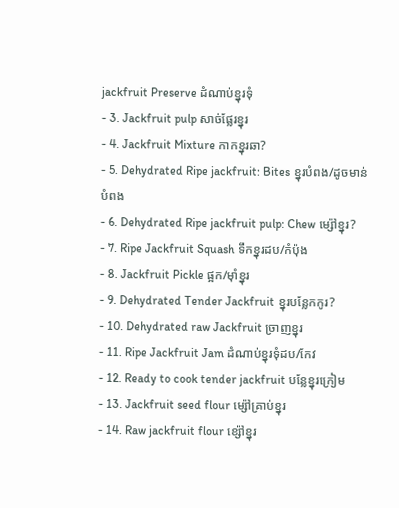jackfruit Preserve ដំណាប់ខ្នុរទុំ
- 3. Jackfruit pulp សាច់ផ្លែរខ្នុរ
- 4. Jackfruit Mixture កាកខ្នុរឆា?
- 5. Dehydrated Ripe jackfruit: Bites ខ្នុរបំពង/ដូចមាន់បំពង
- 6. Dehydrated Ripe jackfruit pulp: Chew ម្ស៉ៅខ្នុរ?
- 7. Ripe Jackfruit Squash ទឹកខ្នុរដប/កំប៉ុង
- 8. Jackfruit Pickle ផ្អក/ម៉ាំខ្នុរ
- 9. Dehydrated Tender Jackfruit ខ្នុរបន្លែកកូរ?
- 10. Dehydrated raw Jackfruit ច្រាញខ្នុរ
- 11. Ripe Jackfruit Jam ដំណាប់ខ្នុរទុំដប/កែវ
- 12. Ready to cook tender jackfruit បន្លែខ្នុរក្រៀម
- 13. Jackfruit seed flour ម្ស៉ៅគ្រាប់ខ្នុរ
- 14. Raw jackfruit flour ខ្ស៉ៅខ្នុរ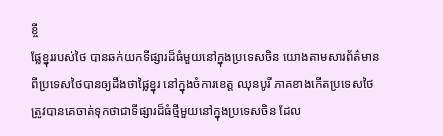ខ្ចី
ផ្លែខ្នុររបស់ថៃ បានឆក់យកទីផ្សារដ៏ធំមួយនៅក្នុងប្រទេសចិន យោងតាមសារព័ត៌មានពីប្រទេសថៃបានឲ្យដឹងថាផ្លៃខ្នុរ នៅក្នុងចំការខេត្ត ឈុនបូរី ភាគខាងកើតប្រទេសថៃត្រូវបានគេចាត់ទុកថាជាទីផ្សារដ៏ធំថ្មីមួយនៅក្នុងប្រទេសចិន ដែល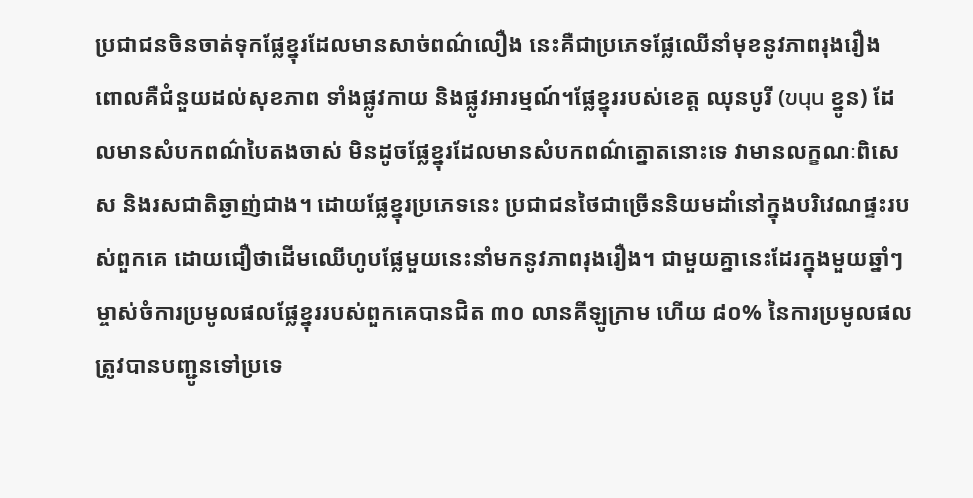ប្រជាជនចិនចាត់ទុកផ្លែខ្នុរដែលមានសាច់ពណ៌លឿង នេះគឺជាប្រភេទផ្លែឈើនាំមុខនូវភាពរុងរឿង ពោលគឺជំនួយដល់សុខភាព ទាំងផ្លូវកាយ និងផ្លូវអារម្មណ៍។ផ្លែខ្នុររបស់ខេត្ត ឈុនបូរី (ขนุน ខ្នូន) ដែលមានសំបកពណ៌បៃតងចាស់ មិនដូចផ្លែខ្នុរដែលមានសំបកពណ៌ត្នោតនោះទេ វាមានលក្ខណៈពិសេស និងរសជាតិឆ្ងាញ់ជាង។ ដោយផ្លែខ្នុរប្រភេទនេះ ប្រជាជនថៃជាច្រើននិយមដាំនៅក្នុងបរិវេណផ្ទះរបស់ពួកគេ ដោយជឿថាដើមឈើហូបផ្លែមួយនេះនាំមកនូវភាពរុងរឿង។ ជាមួយគ្នានេះដែរក្នុងមួយឆ្នាំៗ ម្ចាស់ចំការប្រមូលផលផ្លែខ្នុររបស់ពួកគេបានជិត ៣០ លានគីឡូក្រាម ហើយ ៨០% នៃការប្រមូលផលត្រូវបានបញ្ជូនទៅប្រទេ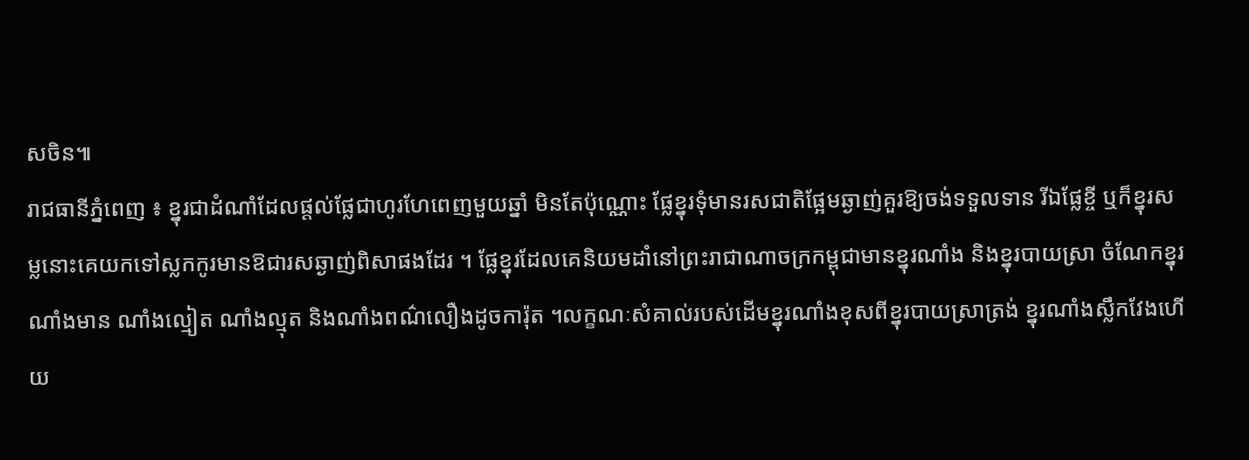សចិន៕
រាជធានីភ្នំពេញ ៖ ខ្នុរជាដំណាំដែលផ្ដល់ផ្លែជាហូរហែពេញមួយឆ្នាំ មិនតែប៉ុណ្ណោះ ផ្លែខ្នុរទុំមានរសជាតិផ្អែមឆ្ងាញ់គួរឱ្យចង់ទទួលទាន រីឯផ្លែខ្ចី ឬក៏ខ្នុរសម្លនោះគេយកទៅស្លកកូរមានឱជារសឆ្ងាញ់ពិសាផងដែរ ។ ផ្លែខ្នុរដែលគេនិយមដាំនៅព្រះរាជាណាចក្រកម្ពុជាមានខ្នុរណាំង និងខ្នុរបាយស្រា ចំណែកខ្នុរណាំងមាន ណាំងល្មៀត ណាំងល្មុត និងណាំងពណ៌លឿងដូចការ៉ុត ។លក្ខណៈសំគាល់របស់ដើមខ្នុរណាំងខុសពីខ្នុរបាយស្រាត្រង់ ខ្នុរណាំងស្លឹកវែងហើយ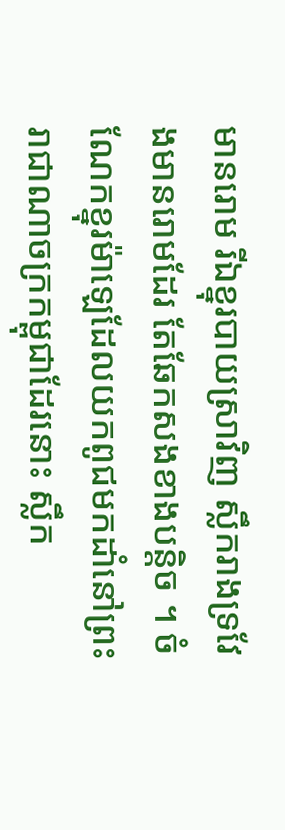មានរោម រីឯខ្នុរបាយស្រាវិញ ស្លឹករាងទ្រវែងមានរោមដែរ តែឆែកសងខាងបន្ដិច ។ ចំណែកខ្នុរម៉ាឡេដែលយកពូជមកដាំនៅព្រះរាជាណាចក្រកម្ពុជាដែរនោះ ស្លឹក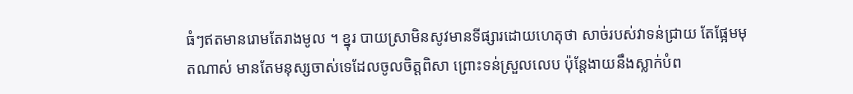ធំៗឥតមានរោមតែរាងមូល ។ ខ្នុរ បាយស្រាមិនសូវមានទីផ្សារដោយហេតុថា សាច់របស់វាទន់ជ្រាយ តែផ្អែមមុតណាស់ មានតែមនុស្សចាស់ទេដែលចូលចិត្ដពិសា ព្រោះទន់ស្រួលលេប ប៉ុន្ដែងាយនឹងស្លាក់បំព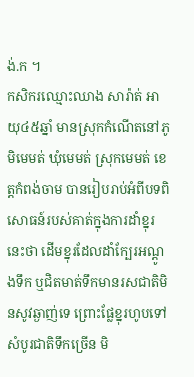ង់.ក ។
កសិករឈ្មោះឈាង សារ៉ាត់ អាយុ៤៥ឆ្នាំ មានស្រុកកំណើតនៅភូមិមេមត់ ឃុំមេមត់ ស្រុកមេមត់ ខេត្ដកំពង់ចាម បានរៀបរាប់អំពីបទពិសោធន៍របស់គាត់ក្នុងការដាំខ្នុរនេះថា ដើមខ្នុរដែលដាំក្បែរអណ្ដូងទឹក ឬជិតមាត់ទឹកមានរសជាតិមិនសូវឆ្ងាញ់ទេ ព្រោះផ្លែខ្នុរហូបទៅសំបូរជាតិទឹកច្រើន មិ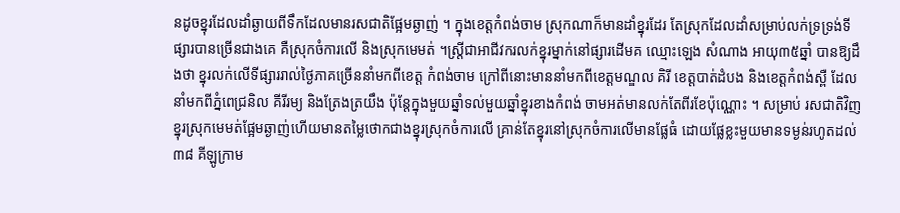នដូចខ្នុរដែលដាំឆ្ងាយពីទឹកដែលមានរសជាតិផ្អែមឆ្ងាញ់ ។ ក្នុងខេត្ដកំពង់ចាម ស្រុកណាក៏មានដាំខ្នុរដែរ តែស្រុកដែលដាំសម្រាប់លក់ទ្រទ្រង់ទីផ្សារបានច្រើនជាងគេ គឺស្រុកចំការលើ និងស្រុកមេមត់ ។ស្ត្រីជាអាជីវករលក់ខ្នុរម្នាក់នៅផ្សារដើមគ ឈ្មោះឡេង សំណាង អាយុ៣៥ឆ្នាំ បានឱ្យដឹងថា ខ្នុរលក់លើទីផ្សាររាល់ថ្ងៃភាគច្រើននាំមកពីខេត្ដ កំពង់ចាម ក្រៅពីនោះមាននាំមកពីខេត្ដមណ្ឌល គិរី ខេត្ដបាត់ដំបង និងខេត្ដកំពង់ស្ពឺ ដែលនាំមកពីភ្នំពេជ្រនិល គីរីរម្យ និងត្រែងត្រយឹង ប៉ុន្ដែក្នុងមួយឆ្នាំទល់មួយឆ្នាំខ្នុរខាងកំពង់ ចាមអត់មានលក់តែពីរខែប៉ុណ្ណោះ ។ សម្រាប់ រសជាតិវិញ ខ្នុរស្រុកមេមត់ផ្អែមឆ្ងាញ់ហើយមានតម្លៃថោកជាងខ្នុរស្រុកចំការលើ គ្រាន់តែខ្នុរនៅស្រុកចំការលើមានផ្លែធំ ដោយផ្លែខ្លះមួយមានទម្ងន់រហូតដល់ ៣៨ គីឡូក្រាម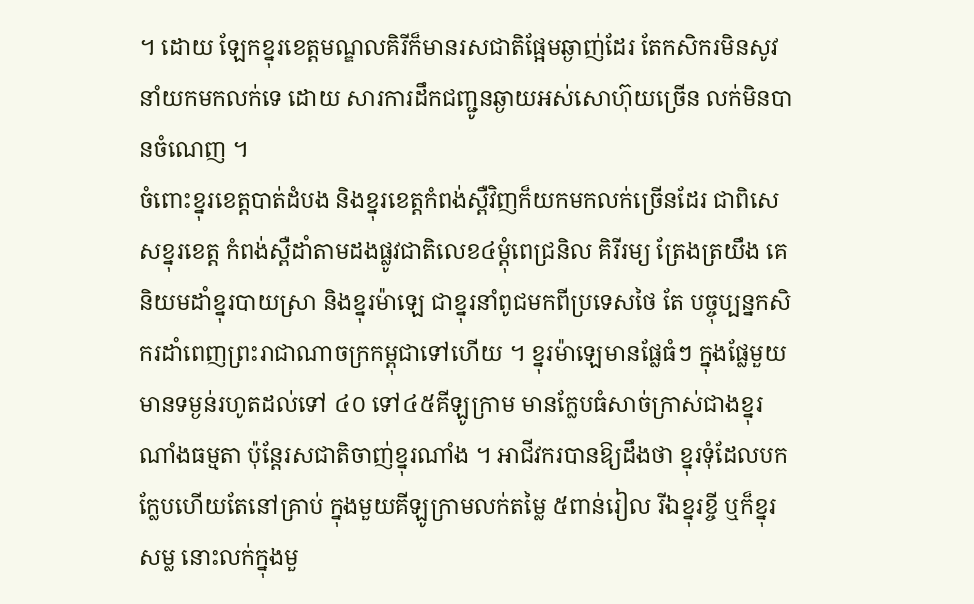។ ដោយ ឡែកខ្នុរខេត្ដមណ្ឌលគិរីក៏មានរសជាតិផ្អែមឆ្ងាញ់ដែរ តែកសិករមិនសូវនាំយកមកលក់ទេ ដោយ សារការដឹកជញ្ជូនឆ្ងាយអស់សោហ៊ុយច្រើន លក់មិនបានចំណេញ ។
ចំពោះខ្នុរខេត្ដបាត់ដំបង និងខ្នុរខេត្ដកំពង់ស្ពឺវិញក៏យកមកលក់ច្រើនដែរ ជាពិសេសខ្នុរខេត្ដ កំពង់ស្ពឺដាំតាមដងផ្លូវជាតិលេខ៤ម្ដុំពេជ្រនិល គិរីរម្យ ត្រែងត្រយឹង គេនិយមដាំខ្នុរបាយស្រា និងខ្នុរម៉ាឡេ ជាខ្នុរនាំពូជមកពីប្រទេសថៃ តែ បច្ចុប្បន្នកសិករដាំពេញព្រះរាជាណាចក្រកម្ពុជាទៅហើយ ។ ខ្នុរម៉ាឡេមានផ្លែធំៗ ក្នុងផ្លែមួយ មានទម្ងន់រហូតដល់ទៅ ៤០ ទៅ៤៥គីឡូក្រាម មានក្លែបធំសាច់ក្រាស់ជាងខ្នុរណាំងធម្មតា ប៉ុន្ដែរសជាតិចាញ់ខ្នុរណាំង ។ អាជីវករបានឱ្យដឹងថា ខ្នុរទុំដែលបកក្លែបហើយតែនៅគ្រាប់ ក្នុងមួយគីឡូក្រាមលក់តម្លៃ ៥ពាន់រៀល រីឯខ្នុរខ្ចី ឬក៏ខ្នុរសម្ល នោះលក់ក្នុងមួ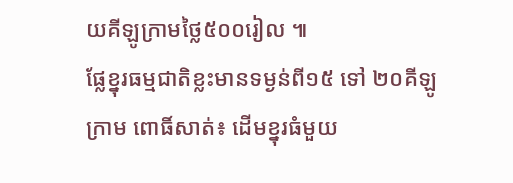យគីឡូក្រាមថ្លៃ៥០០រៀល ៕
ផ្លែខ្នុរធម្មជាតិខ្លះមានទម្ងន់ពី១៥ ទៅ ២០គីឡូក្រាម ពោធិ៍សាត់៖ ដើមខ្នុរធំមួយ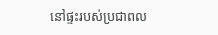នៅផ្ទះរបស់ប្រជាពល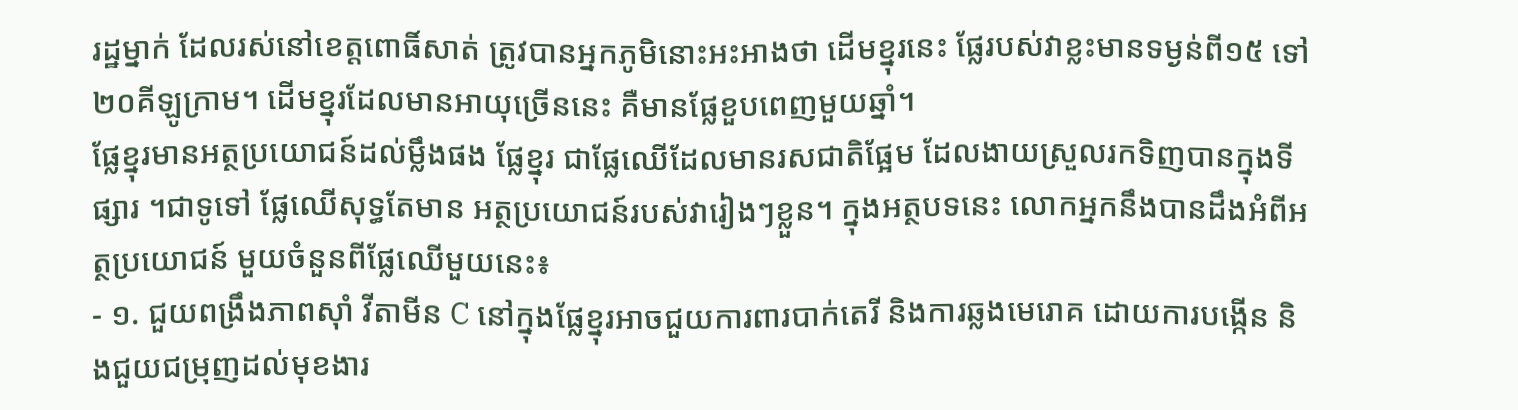រដ្ឋម្នាក់ ដែលរស់នៅខេត្តពោធិ៍សាត់ ត្រូវបានអ្នកភូមិនោះអះអាងថា ដើមខ្នុរនេះ ផ្លែរបស់វាខ្លះមានទម្ងន់ពី១៥ ទៅ ២០គីឡូក្រាម។ ដើមខ្នុរដែលមានអាយុច្រើននេះ គឺមានផ្លែខួបពេញមួយឆ្នាំ។
ផ្លែខ្នុរមានអត្ថប្រយោជន៍ដល់ម្លឹងផង ផ្លែខ្នុរ ជាផ្លែឈើដែលមានរសជាតិផ្អែម ដែលងាយស្រួលរកទិញបានក្នុងទីផ្សារ ។ជាទូទៅ ផ្លែឈើសុទ្ធតែមាន អត្ថប្រយោជន៍របស់វារៀងៗខ្លួន។ ក្នុងអត្ថបទនេះ លោកអ្នកនឹងបានដឹងអំពីអត្ថប្រយោជន៍ មួយចំនួនពីផ្លែឈើមួយនេះ៖
- ១. ជួយពង្រឹងភាពស៊ាំ វីតាមីន C នៅក្នុងផ្លែខ្នុរអាចជួយការពារបាក់តេរី និងការឆ្លងមេរោគ ដោយការបង្កើន និងជួយជម្រុញដល់មុខងារ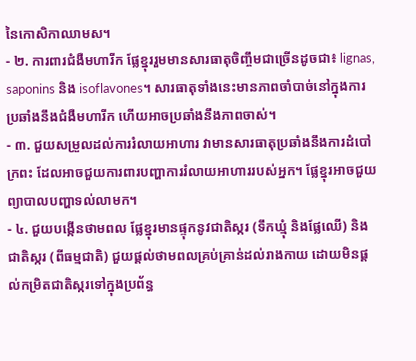នៃកោសិកាឈាមស។
- ២. ការពារជំងឺមហារីក ផ្លែខ្នុររួមមានសារធាតុចិញ្ចឹមជាច្រើនដូចជា៖ lignas, saponins និង isoflavones។ សារធាតុទាំងនេះមានភាពចាំបាច់នៅក្នុងការប្រឆាំងនឹងជំងឺមហារីក ហើយអាចប្រឆាំងនឹងភាពចាស់។
- ៣. ជួយសម្រួលដល់ការរំលាយអាហារ វាមានសារធាតុប្រឆាំងនឹងការដំបៅក្រពះ ដែលអាចជួយការពារបញ្ហាការរំលាយអាហាររបស់អ្នក។ ផ្លែខ្នុរអាចជួយព្យាបាលបញ្ហាទល់លាមក។
- ៤. ជួយបង្កើនថាមពល ផ្លែខ្នុរមានផ្ទុកនូវជាតិស្ករ (ទឹកឃ្មុំ និងផ្លែឈើ) និងជាតិស្ករ (ពីធម្មជាតិ) ជួយផ្តល់ថាមពលគ្រប់គ្រាន់ដល់រាងកាយ ដោយមិនផ្តល់កម្រិតជាតិស្ករទៅក្នុងប្រព័ន្ធ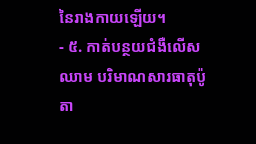នៃរាងកាយឡើយ។
- ៥. កាត់បន្ថយជំងឺលើសឈាម បរិមាណសារធាតុប៉ូតា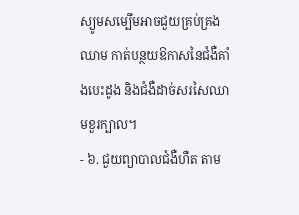ស្យូមសម្បើមអាចជួយគ្រប់គ្រងឈាម កាត់បន្ថយឱកាសនៃជំងឺគាំងបេះដូង និងជំងឺដាច់សរសៃឈាមខួរក្បាល។
- ៦. ជួយព្យាបាលជំងឺហឺត តាម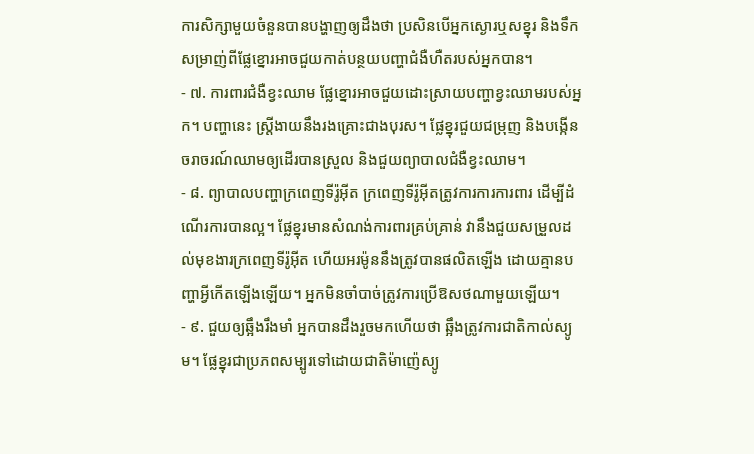ការសិក្សាមួយចំនួនបានបង្ហាញឲ្យដឹងថា ប្រសិនបើអ្នកស្ងោរឬសខ្នុរ និងទឹកសម្រាញ់ពីផ្លែខ្នោរអាចជួយកាត់បន្ថយបញ្ហាជំងឺហឺតរបស់អ្នកបាន។
- ៧. ការពារជំងឺខ្វះឈាម ផ្លែខ្នោរអាចជួយដោះស្រាយបញ្ហាខ្វះឈាមរបស់អ្នក។ បញ្ហានេះ ស្ត្រីងាយនឹងរងគ្រោះជាងបុរស។ ផ្លែខ្នុរជួយជម្រុញ និងបង្កើនចរាចរណ៍ឈាមឲ្យដើរបានស្រួល និងជួយព្យាបាលជំងឺខ្វះឈាម។
- ៨. ព្យាបាលបញ្ហាក្រពេញទីរ៉ូអ៊ីត ក្រពេញទីរ៉ូអ៊ីតត្រូវការការការពារ ដើម្បីដំណើរការបានល្អ។ ផ្លែខ្នុរមានសំណង់ការពារគ្រប់គ្រាន់ វានឹងជួយសម្រួលដល់មុខងារក្រពេញទីរ៉ូអ៊ីត ហើយអរម៉ូននឹងត្រូវបានផលិតឡើង ដោយគ្មានបញ្ហាអ្វីកើតឡើងឡើយ។ អ្នកមិនចាំបាច់ត្រូវការប្រើឱសថណាមួយឡើយ។
- ៩. ជួយឲ្យឆ្អឹងរឹងមាំ អ្នកបានដឹងរួចមកហើយថា ឆ្អឹងត្រូវការជាតិកាល់ស្យូម។ ផ្លែខ្នុរជាប្រភពសម្បូរទៅដោយជាតិម៉ាញ៉េស្យូ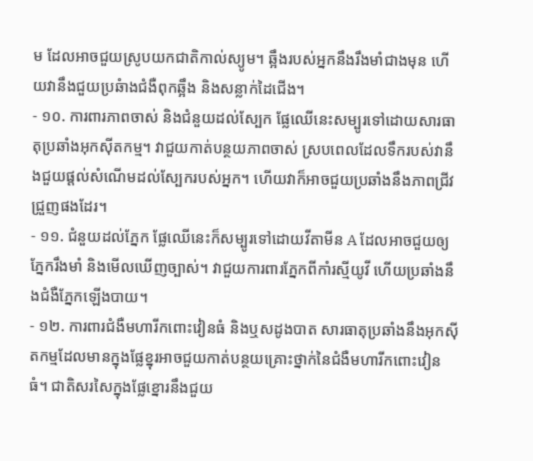ម ដែលអាចជួយស្រូបយកជាតិកាល់ស្យូម។ ឆ្អឹងរបស់អ្នកនឹងរឹងមាំជាងមុន ហើយវានឹងជួយប្រឆំាងជំងឺពុកឆ្អឹង និងសន្លាក់ដៃជើង។
- ១០. ការពារភាពចាស់ និងជំនួយដល់ស្បែក ផ្លែឈើនេះសម្បូរទៅដោយសារធាតុប្រឆាំងអុកស៊ីតកម្ម។ វាជួយកាត់បន្ថយភាពចាស់ ស្របពេលដែលទឹករបស់វានឹងជួយផ្តល់សំណើមដល់ស្បែករបស់អ្នក។ ហើយវាក៏អាចជួយប្រឆាំងនឹងភាពជ្រីវជ្រួញផងដែរ។
- ១១. ជំនួយដល់ភ្នែក ផ្លែឈើនេះក៏សម្បូរទៅដោយវីតាមីន A ដែលអាចជួយឲ្យភ្នែករឹងមាំ និងមើលឃើញច្បាស់។ វាជួយការពារភ្នែកពីកាំរស្មីយូវី ហើយប្រឆាំងនឹងជំងឺភ្នែកឡើងបាយ។
- ១២. ការពារជំងឺមហារីកពោះវៀនធំ និងឬសដូងបាត សារធាតុប្រឆាំងនឹងអុកស៊ីតកម្មដែលមានក្នុងផ្លែខ្នុរអាចជួយកាត់បន្ថយគ្រោះថ្នាក់នៃជំងឺមហារីកពោះវៀនធំ។ ជាតិសរសៃក្នុងផ្លែខ្នោរនឹងជួយ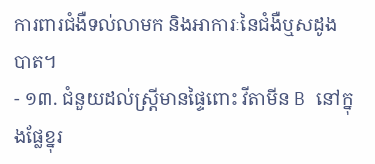ការពារជំងឺទល់លាមក និងអាការៈនៃជំងឺឬសដូងបាត។
- ១៣. ជំនួយដល់ស្ត្រីមានផ្ទៃពោះ វីតាមីន B នៅក្នុងផ្លែខ្នុរ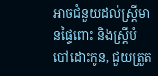អាចជំនួយដល់ស្ត្រីមានផ្ទៃពោះ និងស្ត្រីបំបៅដោះកូន, ជួយត្រួត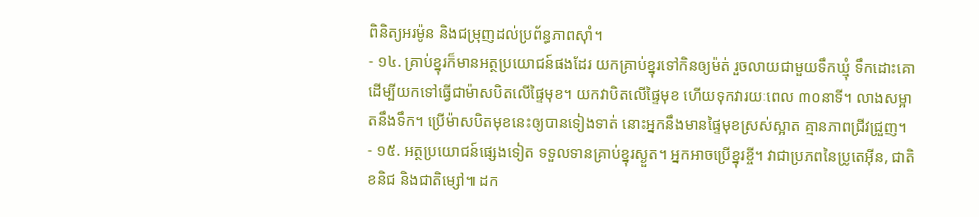ពិនិត្យអរម៉ូន និងជម្រុញដល់ប្រព័ន្ធភាពស៊ាំ។
- ១៤. គ្រាប់ខ្នុរក៏មានអត្ថប្រយោជន៍ផងដែរ យកគ្រាប់ខ្នុរទៅកិនឲ្យម៉ត់ រួចលាយជាមួយទឹកឃ្មុំ ទឹកដោះគោដើម្បីយកទៅធ្វើជាម៉ាសបិតលើផ្ទៃមុខ។ យកវាបិតលើផ្ទៃមុខ ហើយទុកវារយៈពេល ៣០នាទី។ លាងសម្អាតនឹងទឹក។ ប្រើម៉ាសបិតមុខនេះឲ្យបានទៀងទាត់ នោះអ្នកនឹងមានផ្ទៃមុខស្រស់ស្អាត គ្មានភាពជ្រីវជ្រួញ។
- ១៥. អត្ថប្រយោជន៍ផ្សេងទៀត ទទួលទានគ្រាប់ខ្នុរស្ងួត។ អ្នកអាចប្រើខ្នុរខ្ចី។ វាជាប្រភពនៃប្រូតេអ៊ីន, ជាតិខនិជ និងជាតិម្សៅ៕ ដក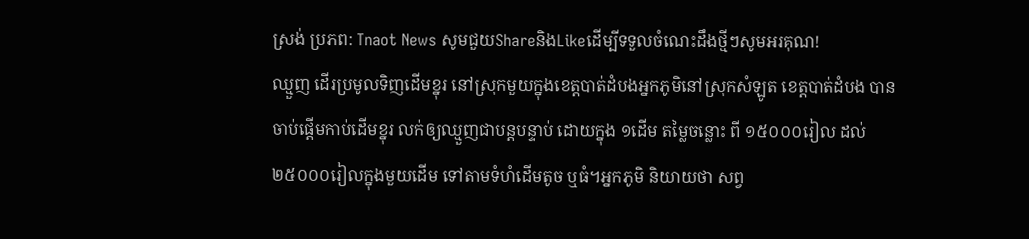ស្រង់ ប្រភព: Tnaot News សូមជួយShareនិងLikeដើម្បីទទួលចំណេះដឹងថ្មីៗសូមអរគុណ!
ឈ្មួញ ដើរប្រមូលទិញដើមខ្នុរ នៅស្រុកមួយក្នុងខេត្តបាត់ដំបងអ្នកភូមិនៅស្រុកសំឡូត ខេត្តបាត់ដំបង បានចាប់ផ្ដើមកាប់ដើមខ្នុរ លក់ឲ្យឈ្មួញជាបន្តបន្ទាប់ ដោយក្នុង ១ដើម តម្លៃចន្លោះ ពី ១៥០០០រៀល ដល់ ២៥០០០រៀលក្នុងមួយដើម ទៅតាមទំហំដើមតូច ឬធំ។អ្នកភូមិ និយាយថា សព្វ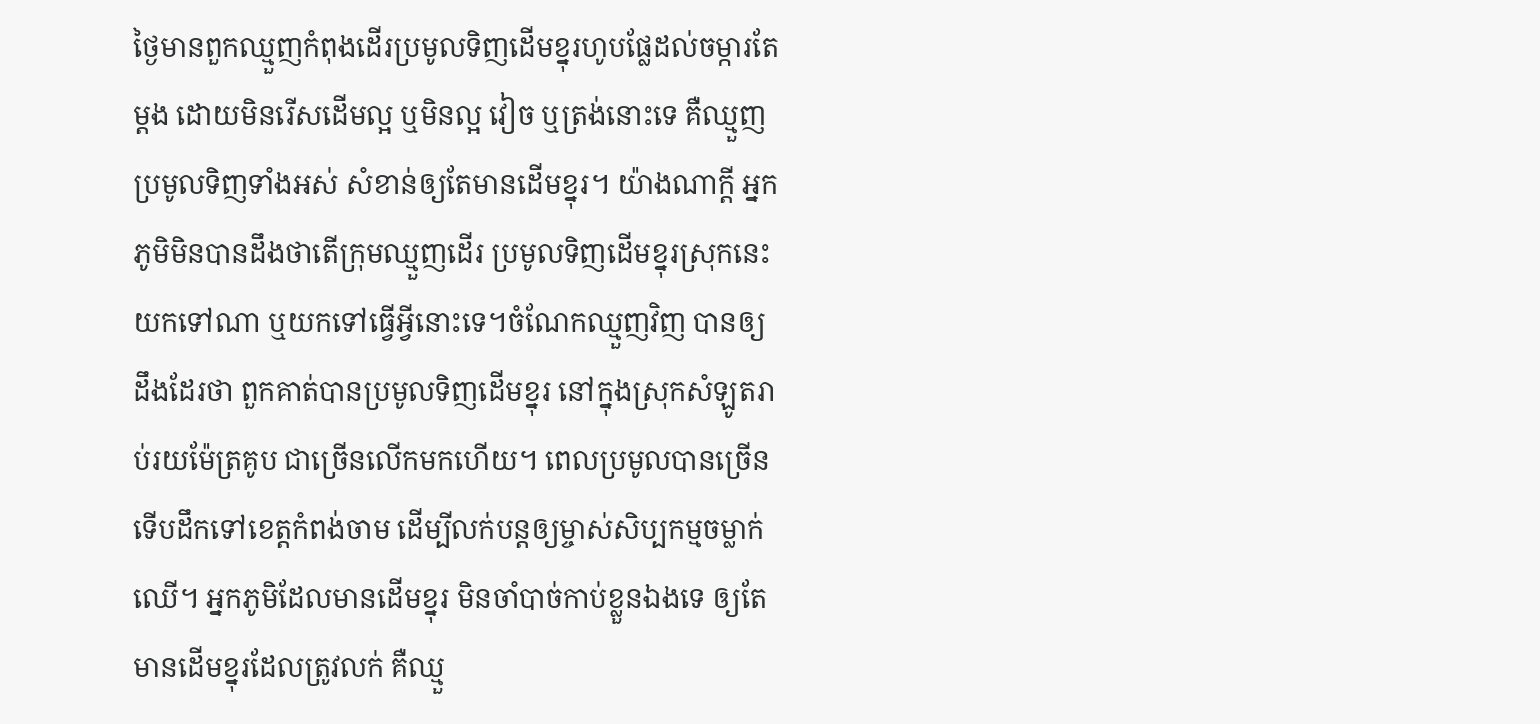ថ្ងៃមានពួកឈ្មួញកំពុងដើរប្រមូលទិញដើមខ្នុរហូបផ្លែដល់ចម្ការតែម្ដង ដោយមិនរើសដើមល្អ ឬមិនល្អ វៀច ឬត្រង់នោះទេ គឺឈ្មួញប្រមូលទិញទាំងអស់ សំខាន់ឲ្យតែមានដើមខ្នុរ។ យ៉ាងណាក្ដី អ្នកភូមិមិនបានដឹងថាតើក្រុមឈ្មួញដើរ ប្រមូលទិញដើមខ្នុរស្រុកនេះ យកទៅណា ឬយកទៅធ្វើអ្វីនោះទេ។ចំណែកឈ្មួញវិញ បានឲ្យដឹងដែរថា ពួកគាត់បានប្រមូលទិញដើមខ្នុរ នៅក្នុងស្រុកសំឡូតរាប់រយម៉ែត្រគូប ជាច្រើនលើកមកហើយ។ ពេលប្រមូលបានច្រើន ទើបដឹកទៅខេត្តកំពង់ចាម ដើម្បីលក់បន្តឲ្យម្ចាស់សិប្បកម្មចម្លាក់ឈើ។ អ្នកភូមិដែលមានដើមខ្នុរ មិនចាំបាច់កាប់ខ្លួនឯងទេ ឲ្យតែមានដើមខ្នុរដែលត្រូវលក់ គឺឈ្មួ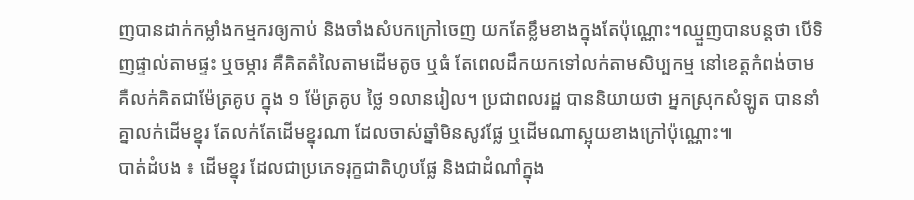ញបានដាក់កម្លាំងកម្មករឲ្យកាប់ និងចាំងសំបកក្រៅចេញ យកតែខ្លឹមខាងក្នុងតែប៉ុណ្ណោះ។ឈ្មួញបានបន្តថា បើទិញផ្ទាល់តាមផ្ទះ ឬចម្ការ គឺគិតតំលៃតាមដើមតូច ឬធំ តែពេលដឹកយកទៅលក់តាមសិប្បកម្ម នៅខេត្តកំពង់ចាម គឺលក់គិតជាម៉ែត្រគូប ក្នុង ១ ម៉ែត្រគូប ថ្លៃ ១លានរៀល។ ប្រជាពលរដ្ឋ បាននិយាយថា អ្នកស្រុកសំឡូត បាននាំគ្នាលក់ដើមខ្នុរ តែលក់តែដើមខ្នុរណា ដែលចាស់ឆ្នាំមិនសូវផ្លែ ឬដើមណាស្អុយខាងក្រៅប៉ុណ្ណោះ៕
បាត់ដំបង ៖ ដើមខ្នុរ ដែលជាប្រភេទរុក្ខជាតិហូបផ្លែ និងជាដំណាំក្នុង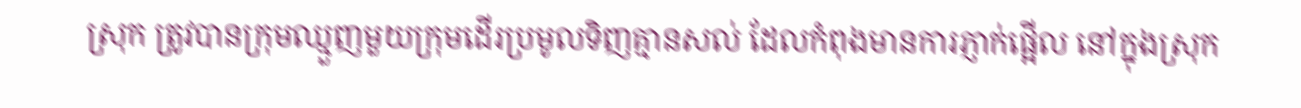ស្រុក ត្រូវបានក្រុមឈ្មួញមួយក្រុមដើរប្រមូលទិញគ្មានសល់ ដែលកំពុងមានការភ្ញាក់ផ្អើល នៅក្នុងស្រុក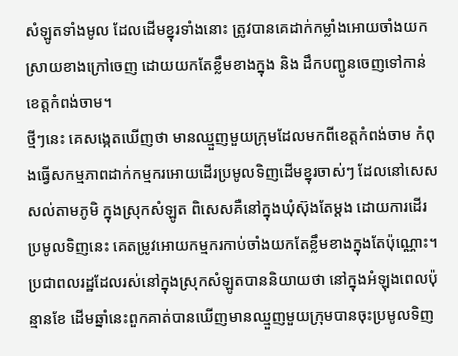សំឡូតទាំងមូល ដែលដើមខ្នុរទាំងនោះ ត្រូវបានគេដាក់កម្លាំងអោយចាំងយកស្រាយខាងក្រៅចេញ ដោយយកតែខ្លឹមខាងក្នុង និង ដឹកបញ្ជូនចេញទៅកាន់ខេត្តកំពង់ចាម។
ថ្មីៗនេះ គេសង្កេតឃើញថា មានឈ្មួញមួយក្រុមដែលមកពីខេត្តកំពង់ចាម កំពុងធ្វើសកម្មភាពដាក់កម្មករអោយដើរប្រមូលទិញដើមខ្នុរចាស់ៗ ដែលនៅសេសសល់តាមភូមិ ក្នុងស្រុកសំឡូត ពិសេសគឺនៅក្នុងឃុំស៊ុងតែម្តង ដោយការដើរប្រមូលទិញនេះ គេតម្រូវអោយកម្មករកាប់ចាំងយកតែខ្លឹមខាងក្នុងតែប៉ុណ្ណោះ។
ប្រជាពលរដ្ឋដែលរស់នៅក្នុងស្រុកសំឡូតបាននិយាយថា នៅក្នុងអំឡុងពេលប៉ុន្មានខែ ដើមឆ្នាំនេះពួកគាត់បានឃើញមានឈ្មួញមួយក្រុមបានចុះប្រមូលទិញ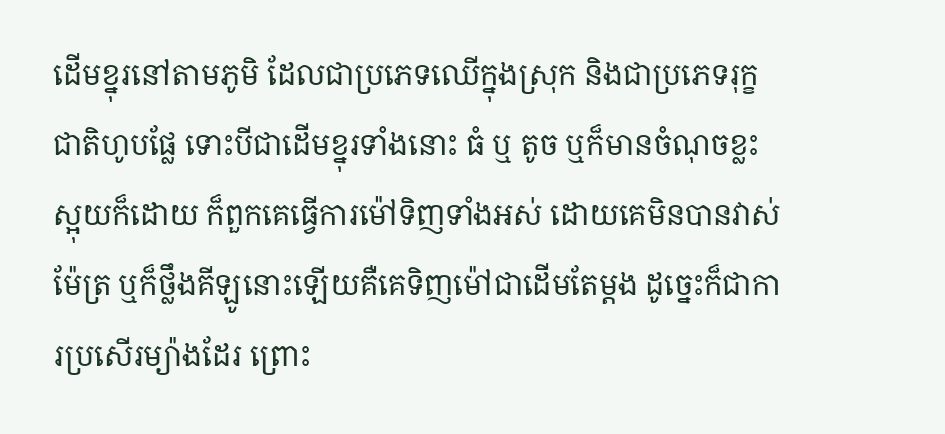ដើមខ្នុរនៅតាមភូមិ ដែលជាប្រភេទឈើក្នុងស្រុក និងជាប្រភេទរុក្ខជាតិហូបផ្លែ ទោះបីជាដើមខ្នុរទាំងនោះ ធំ ឬ តូច ឬក៏មានចំណុចខ្លះស្អុយក៏ដោយ ក៏ពួកគេធ្វើការម៉ៅទិញទាំងអស់ ដោយគេមិនបានវាស់ម៉ែត្រ ឬក៏ថ្លឹងគីឡូនោះឡើយគឺគេទិញម៉ៅជាដើមតែម្តង ដូច្នេះក៏ជាការប្រសើរម្យ៉ាងដែរ ព្រោះ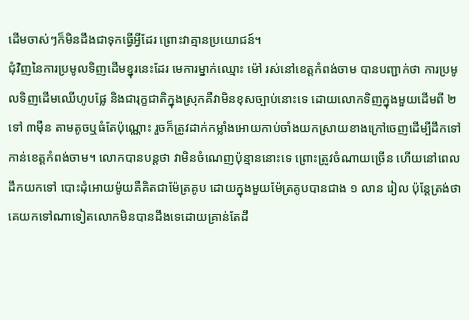ដើមចាស់ៗក៏មិនដឹងជាទុកធ្វើអ្វីដែរ ព្រោះវាគ្មានប្រយោជន៍។
ជុំវិញនៃការប្រមូលទិញដើមខ្នុរនេះដែរ មេការម្នាក់ឈ្មោះ ម៉ៅ រស់នៅខេត្តកំពង់ចាម បានបញ្ជាក់ថា ការប្រមូលទិញដើមឈើហូបផ្លែ និងជារុក្ខជាតិក្នុងស្រុកគឺវាមិនខុសច្បាប់នោះទេ ដោយលោកទិញក្នុងមួយដើមពី ២ ទៅ ៣ម៉ឺន តាមតូចឬធំតែប៉ុណ្ណោះ រួចក៏ត្រូវដាក់កម្លាំងអោយកាប់ចាំងយកស្រាយខាងក្រៅចេញដើម្បីដឹកទៅកាន់ខេត្តកំពង់ចាម។ លោកបានបន្តថា វាមិនចំណេញប៉ុន្មាននោះទេ ព្រោះត្រូវចំណាយច្រើន ហើយនៅពេលដឹកយកទៅ បោះដុំអោយម៉ូយគឺគិតជាម៉ែត្រគូប ដោយក្នុងមួយម៉ែត្រគូបបានជាង ១ លាន រៀល ប៉ុន្តែត្រង់ថា គេយកទៅណាទៀតលោកមិនបានដឹងទេដោយគ្រាន់តែដឹ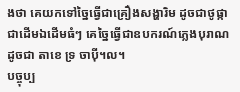ងថា គេយកទៅច្នៃធ្វើជាគ្រឿងសង្ហារិម ដូចជាថូផ្កា ជាដើមឯដើមធំៗ គេច្នៃធ្វើជាឧបករណ៍ភ្លេងបុរាណដូចជា តាខេ ទ្រ ចាប៉ី។ល។
បច្ចុប្ប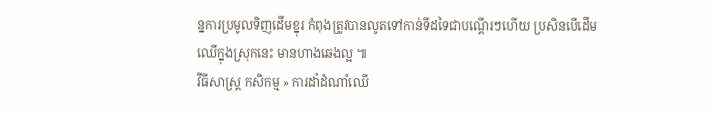ន្នការប្រមូលទិញដើមខ្នុរ កំពុងត្រូវបានលូតទៅកាន់ទីដទៃជាបណ្តើរៗហើយ ប្រសិនបើដើមឈើក្នុងស្រុកនេះ មានហាងឆេងល្អ ៕
វីធីសាស្ត្រ កសិកម្ម » ការដាំដំណាំឈើ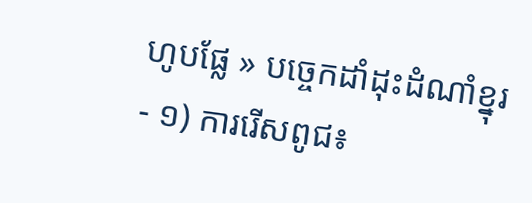ហូបផ្លែ » បច្ចេកដាំដុះដំណាំខ្នុរ
- ១) ការរើសពូជ៖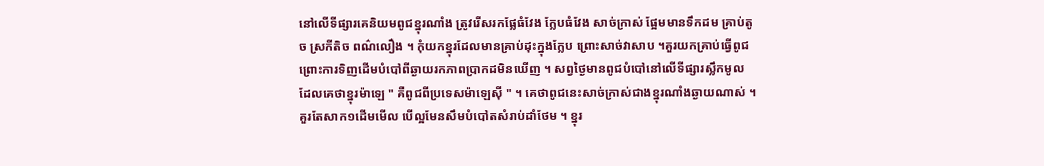នៅលើទីផ្សារគេនិយមពូជខ្នុរណាំង ត្រូវរើសរកផ្លែធំវែង ក្លែបធំវែង សាច់ក្រាស់ ផ្អែមមានទឹកដម គ្រាប់តូច ស្រកីតិច ពណ៌លឿង ។ កុំយកខ្នុរដែលមានគ្រាប់ដុះក្នុងក្លែប ព្រោះសាច់វាសាប ។គួរយកគ្រាប់ធ្វើពូជ ព្រោះការទិញដើមបំបៅពីឆ្ងាយរកភាពប្រាកដមិនឃើញ ។ សព្វថ្ងៃមានពូជបំបៅនៅលើទីផ្សារស្លឹកមូល ដែលគេថាខ្នុរម៉ាឡេ " គឺពូជពីប្រទេសម៉ាឡេស៊ី " ។ គេថាពូជនេះសាច់ក្រាស់ជាងខ្នុរណាំងឆ្ងាយណាស់ ។ គួរតែសាក១ដើមមើល បើល្អមែនសឹមបំបៅតសំរាប់ដាំថែម ។ ខ្នុរ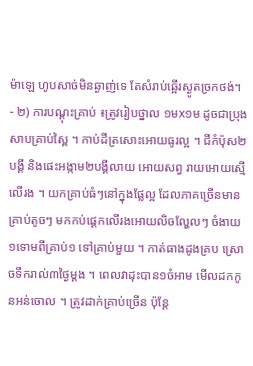ម៉ាឡេ ហូបសាច់មិនឆ្ងាញ់ទេ តែសំរាប់ឆ្អើរស្ងូតច្រកថង់។
- ២) ការបណ្ដុះគ្រាប់ ៖ត្រូវរៀបថ្នាល ១មx១ម ដូចជាប្រុងសាបគ្រាប់ស្ពៃ ។ កាប់ដីត្រសោះអោយធូរល្អ ។ ជីកំប៉ុស២បង្គី និងផេះអង្កាម២បង្គីលាយ អោយសព្វ រាយអោយស្មើលើរង ។ យកគ្រាប់ធំៗនៅក្នុងផ្លែល្អ ដែលភាគច្រើនមានគ្រាប់តូចៗ មកកប់ផ្ដេកលើរងអោយលិចល្ហែលៗ ចំងាយ១ទោមពីគ្រាប់១ ទៅគ្រាប់មួយ ។ កាត់ធាងដូងគ្រប ស្រោចទឹករាល់៣ថ្ងៃម្ដង ។ ពេលវាដុះបាន១ចំអាម មើលដកកូនអន់ចោល ។ ត្រូវដាក់គ្រាប់ច្រើន ប៉ុន្តែ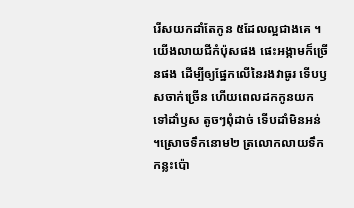រើសយកដាំតែកូន ៥ដែលល្អជាងគេ ។ យើងលាយជីកំប៉ុសផង ផេះអង្កាមក៏ច្រើនផង ដើម្បីឲ្យផ្នែកលើនៃរងវាធូរ ទើបឫសចាក់ច្រើន ហើយពេលដកកូនយកទៅដាំឫស តូចៗពុំដាច់ ទើបដាំមិនអន់ ។ស្រោចទឹកនោម២ ត្រលោកលាយទឹកកន្លះប៉ោ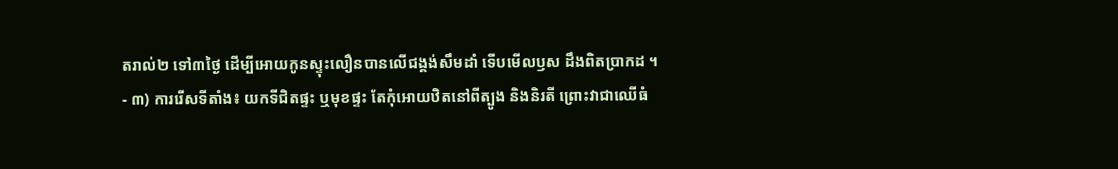តរាល់២ ទៅ៣ថ្ងៃ ដើម្បីអោយកូនស្ទុះលឿនបានលើជង្គង់សឹមដាំ ទើបមើលឫស ដឹងពិតប្រាកដ ។
- ៣) ការរើសទីតាំង៖ យកទីជិតផ្ទះ ឬមុខផ្ទះ តែកុំអោយឋិតនៅពីត្បូង និងនិរតី ព្រោះវាជាឈើធំ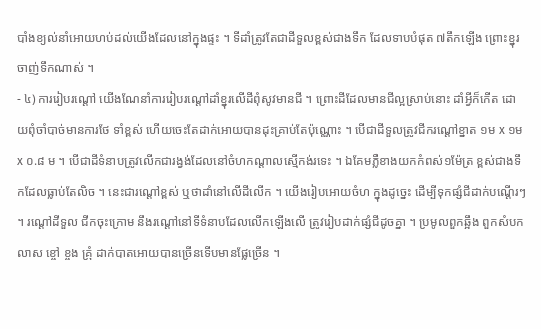បាំងខ្យល់នាំអោយហប់ដល់យើងដែលនៅក្នុងផ្ទះ ។ ទីដាំត្រូវតែជាដីទួលខ្ពស់ជាងទឹក ដែលទាបបំផុត ៧តឹកឡើង ព្រោះខ្នុរចាញ់ទឹកណាស់ ។
- ៤) ការរៀបរណ្ដៅ យើងណែនាំការរៀបរណ្ដៅដាំខ្នុរលើដីពុំសូវមានជី ។ ព្រោះដីដែលមានជីល្អស្រាប់នោះ ដាំអ្វីក៏កើត ដោយពុំចាំបាច់មានការថែ ទាំខ្ពស់ ហើយចេះតែដាក់អោយបានដុះគ្រាប់តែប៉ុណ្ណោះ ។ បើជាដីទួលត្រូវជីករណ្ដៅខ្នាត ១ម x ១ម x ០.៨ ម ។ បើជាដីទំនាបត្រូវលើកជារង្វង់ដែលនៅចំហកណ្ដាលស្មើកង់រទេះ ។ ឯគែមភ្លឺខាងយកកំពស់១ម៉ែត្រ ខ្ពស់ជាងទឹកដែលធ្លាប់តែលិច ។ នេះជារណ្ដៅខ្ពស់ ឬថាដាំនៅលើដីលើក ។ យើងរៀបអោយចំហ ក្នុងដូច្នេះ ដើម្បីទុកផ្សំជីដាក់បណ្ដើរៗ ។ រណ្ដៅដីទួល ជីកចុះក្រោម នឹងរណ្ដៅនៅទីទំនាបដែលលើកឡើងលើ ត្រូវរៀបដាក់ផ្សំជីដូចគ្នា ។ ប្រមូលពួកឆ្អឹង ពួកសំបកលាស ខ្ចៅ ខ្ចង គ្រុំ ដាក់បាតអោយបានច្រើនទើបមានផ្លែច្រើន ។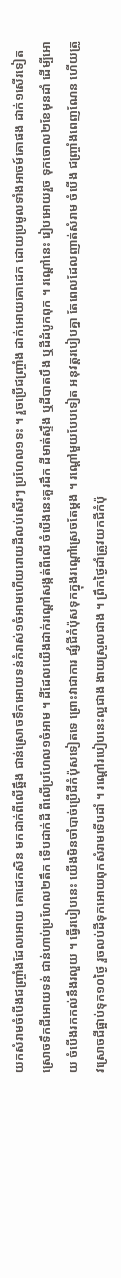យកសំរាមចំបើងជញ្ច្រាំងដែលអោយ គោដេកសិន មកដាក់ពីលើឆ្អឹង ជាន់ស្រោចទឹកអោយទន់កំរាស់១ចំអាមហើយរោយដីលប់សើរៗ ប្រហែល១ទះ ។ រួចប្រើជញ្ច្រាំង ដាក់អោយគោដេក ដោយប្រមូលទាំងអាចម៍គោផង ដាក់១សើរទៀត ស្រោចទឹកជីអោយទន់ ជាន់ហាប់ប្រហែល២តឹក ទើបដាក់ដី ពីលើប្រហែល១ចំអាម ។ ដីដែលយើងដាក់រណ្ដៅសង្កត់ពីលើ ចំបើងនេះគួរដឹក ដីមាត់ស្ទឹង ឬដីបាតបឹង ឬដីដំបូកពុក ។ រណ្ដៅនេះ រៀបអោយរួច ទុកចោល២ខែមុនដាំ ដើម្បីអោយ ចំបើងរកកល់នឹងរលួយ ។ ធ្វើរបៀបនេះ យើងមិនចាំបាច់ប្រើជីកំប៉ុសទៀតទេ ព្រោះវាជាការ ផ្សំជីកំប៉ុសទុកក្នុងរណ្ដៅស្រេចតែម្ដង ។ រណ្ដៅមួយបែបទៀត អនុវត្តរបៀបគ្នា តែពេលដែលញាត់សំរាម ចំបើង ជញ្ច្រាំងពេញណែន ហើយត្រូវស្រោចជីផ្អាប់ទុក១០ថ្ងៃ រួចលប់ដីទុកអោយពុកសំរាមទើបដាំ ។ រណ្ដៅរបៀបនេះល្អជាង ងាយស្រួលជាង ។ ព្រឹកថ្ងៃដាំត្រូវយកជីកំប៉ុ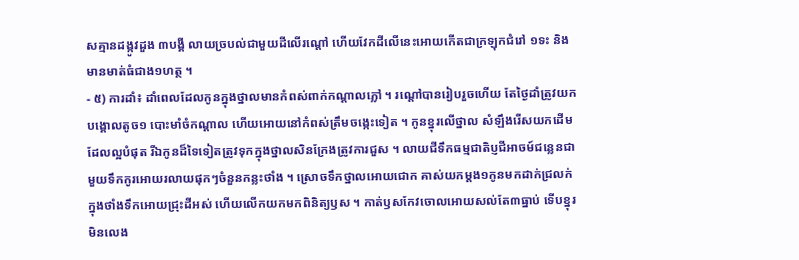សគ្មានដង្កូវដួង ៣បង្គី លាយច្របល់ជាមួយដីលើរណ្ដៅ ហើយវែកដីលើនេះអោយកើតជាក្រឡុកជំរៅ ១ទះ និងមានមាត់ធំជាង១ហត្ថ ។
- ៥) ការដាំ៖ ដាំពេលដែលកូនក្នុងថ្នាលមានកំពស់ពាក់កណ្ដាលភ្លៅ ។ រណ្ដៅបានរៀបរួចហើយ តែថ្ងៃដាំត្រូវយកបង្គោលតូច១ បោះមាំចំកណ្ដាល ហើយអោយនៅកំពស់ត្រឹមចង្កេះទៀត ។ កូនខ្នុរលើថ្នាល សំឡឹងរើសយកដើមដែលល្អបំផុត រីឯកូនដ៏ទៃទៀតត្រូវទុកក្នុងថ្នាលសិនក្រែងត្រូវការជួស ។ លាយជីទឹកធម្មជាតិប្ញជីអាចម៍ជន្លេនជាមួយទឹកកូរអោយរលាយផុកៗចំនួនកន្លះថាំង ។ ស្រោចទឹកថ្នាលអោយជោក គាស់យកម្ដង១កូនមកដាក់ជ្រលក់ក្នុងថាំងទឹកអោយជ្រុះដីអស់ ហើយលើកយកមកពិនិត្យឫស ។ កាត់ឫសកែវចោលអោយសល់តែ៣ធ្នាប់ ទើបខ្នុរមិនលេង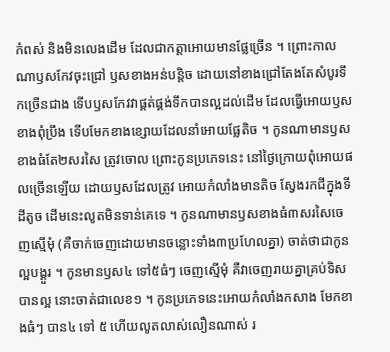កំពស់ និងមិនលេងដើម ដែលជាកត្តាអោយមានផ្លែច្រើន ។ ព្រោះកាល ណាឫសកែវចុះជ្រៅ ឫសខាងអន់បន្តិច ដោយនៅខាងជ្រៅតែងតែសំបូរទឹកច្រើនជាង ទើបឫសកែវវាផ្គត់ផ្គង់ទឹកបានល្អដល់ដើម ដែលធ្វើអោយឫសខាងពុំប្រឹង ទើបមែកខាងខ្សោយដែលនាំអោយផ្លែតិច ។ កូនណាមានឫសខាងធំតែ២សរសៃ ត្រូវចោល ព្រោះកូនប្រភេទនេះ នៅថ្ងៃក្រោយពុំអោយផលច្រើនឡើយ ដោយឫសដែលត្រូវ អោយកំលាំងមានតិច ស្វែងរកជីក្នុងទីដីតូច ដើមនេះលូតមិនទាន់គេទេ ។ កូនណាមានឫសខាងធំ៣សរសៃចេញស្មើមុំ (គឺចាក់ចេញដោយមានចន្លោះទាំង៣ប្រហែលគ្នា) ចាត់ថាជាកូនល្អបង្គួរ ។ កូនមានឫស៤ ទៅ៥ធំៗ ចេញស្មើមុំ គឺវាចេញរាយគ្នាគ្រប់ទិសបានល្អ នោះចាត់ជាលេខ១ ។ កូនប្រភេទនេះអោយកំលាំងកសាង មែកខាងធំៗ បាន៤ ទៅ ៥ ហើយលូតលាស់លឿនណាស់ រ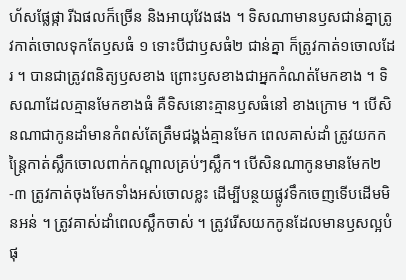ហ័សផ្លែផ្កា រីឯផលក៏ច្រើន និងអាយុវែងផង ។ ទិសណាមានឫសជាន់គ្នាត្រូវកាត់ចោលទុកតែឫសធំ ១ ទោះបីជាឫសធំ២ ជាន់គ្នា ក៏ត្រូវកាត់១ចោលដែរ ។ បានជាត្រូវពនិត្យឫសខាង ព្រោះឫសខាងជាអ្នកកំណត់មែកខាង ។ ទិសណាដែលគ្មានមែកខាងធំ គឺទិសនោះគ្មានឫសធំនៅ ខាងក្រោម ។ បើសិនណាជាកូនដាំមានកំពស់តែត្រឹមជង្គង់គ្មានមែក ពេលគាស់ដាំ ត្រូវយកកន្ត្រៃកាត់ស្លឹកចោលពាក់កណ្ដាលគ្រប់ៗស្លឹក។ បើសិនណាកូនមានមែក២-៣ ត្រូវកាត់ចុងមែកទាំងអស់ចោលខ្លះ ដើម្បីបន្ថយផ្លូវទឹកចេញទើបដើមមិនអន់ ។ ត្រូវគាស់ដាំពេលស្លឹកចាស់ ។ ត្រូវរើសយកកូនដែលមានឫសល្អបំផុ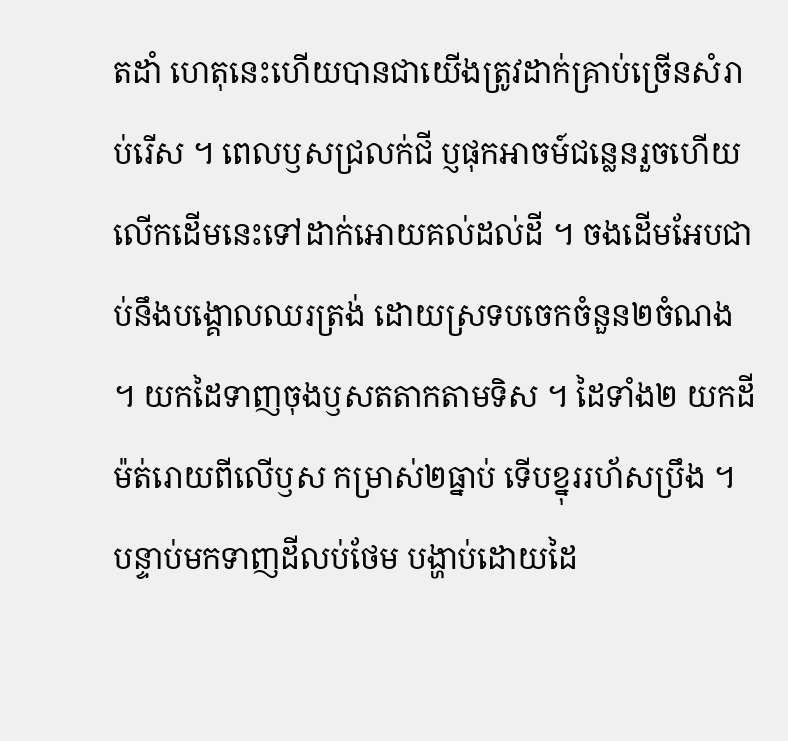តដាំ ហេតុនេះហើយបានជាយើងត្រូវដាក់គ្រាប់ច្រើនសំរាប់រើស ។ ពេលឫសជ្រលក់ជី ប្ញផុកអាចម៍ជន្លេនរួចហើយ លើកដើមនេះទៅដាក់អោយគល់ដល់ដី ។ ចងដើមអែបជាប់នឹងបង្គោលឈរត្រង់ ដោយស្រទបចេកចំនួន២ចំណង ។ យកដៃទាញចុងឫសតតាកតាមទិស ។ ដៃទាំង២ យកដីម៉ត់រោយពីលើឫស កម្រាស់២ធ្នាប់ ទើបខ្នុររហ័សប្រឹង ។ បន្ទាប់មកទាញដីលប់ថែម បង្ហាប់ដោយដៃ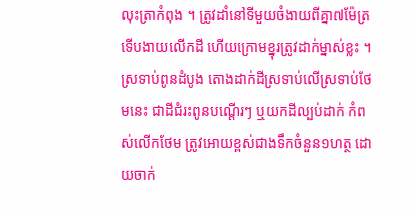លុះត្រាកំពុង ។ ត្រូវដាំនៅទីមួយចំងាយពីគ្នា៧ម៉ែត្រ ទើបងាយលើកដី ហើយក្រោមខ្នុរត្រូវដាក់ម្នាស់ខ្លះ ។ ស្រទាប់ពូនដំបូង តោងដាក់ដីស្រទាប់លើស្រទាប់ថែមនេះ ជាដីជំរះពូនបណ្ដើរៗ ឬយកដីល្បប់ដាក់ កំពស់លើកថែម ត្រូវអោយខ្ពស់ជាងទឹកចំនួន១ហត្ថ ដោយចាក់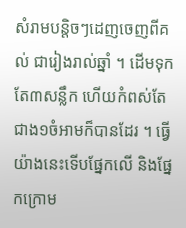សំរាមបន្តិចៗដេញចេញពីគល់ ជារៀងរាល់ឆ្នាំ ។ ដើមទុកតែ៣សន្លឹក ហើយកំពស់តែជាង១ចំអាមក៏បានដែរ ។ ធ្វើយ៉ាងនេះទើបផ្នែកលើ និងផ្នែកក្រោម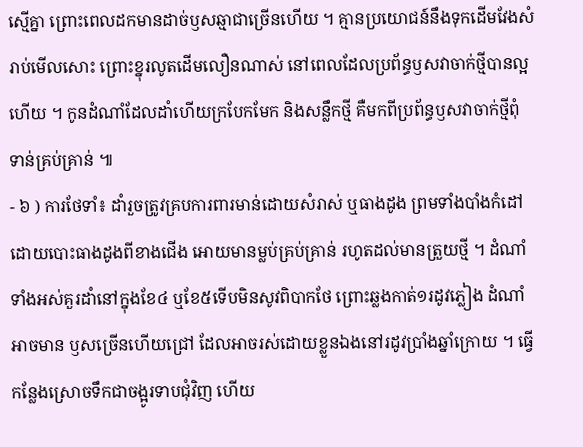ស្មើគ្នា ព្រោះពេលដកមានដាច់ឫសឆ្មាជាច្រើនហើយ ។ គ្មានប្រយោជន៍នឹងទុកដើមវែងសំរាប់មើលសោះ ព្រោះខ្នុរលូតដើមលឿនណាស់ នៅពេលដែលប្រព័ន្ធឫសវាចាក់ថ្មីបានល្អហើយ ។ កូនដំណាំដែលដាំហើយក្របែកមែក និងសន្លឹកថ្មី គឺមកពីប្រព័ន្ធឫសវាចាក់ថ្មីពុំ ទាន់គ្រប់គ្រាន់ ៕
- ៦ ) ការថែទាំ៖ ដាំរួចត្រូវគ្របការពារមាន់ដោយសំរាស់ ឬធាងដូង ព្រមទាំងបាំងកំដៅដោយបោះធាងដូងពីខាងជើង អោយមានម្លប់គ្រប់គ្រាន់ រហូតដល់មានត្រួយថ្មី ។ ដំណាំទាំងអស់គួរដាំនៅក្នុងខែ៤ ឬខែ៥ទើបមិនសូវពិបាកថែ ព្រោះឆ្លងកាត់១រដូវភ្លៀង ដំណាំអាចមាន ឫសច្រើនហើយជ្រៅ ដែលអាចរស់ដោយខ្លួនឯងនៅរដូវប្រាំងឆ្នាំក្រោយ ។ ធ្វើកន្លែងស្រោចទឹកជាចង្អូរទាបជុំវិញ ហើយ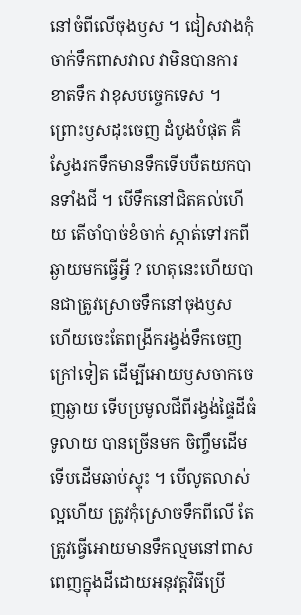នៅចំពីលើចុងឫស ។ ជៀសវាងកុំចាក់ទឹកពាសវាល វាមិនបានការ ខាតទឹក វាខុសបច្ចេកទេស ។ ព្រោះឫសដុះចេញ ដំបូងបំផុត គឺស្វែងរកទឹកមានទឹកទើបបឺតយកបានទាំងជី ។ បើទឹកនៅជិតគល់ហើយ តើចាំបាច់ខំចាក់ ស្កាត់ទៅរកពីឆ្ងាយមកធ្វើអ្វី ? ហេតុនេះហើយបានជាត្រូវស្រោចទឹកនៅចុងឫស ហើយចេះតែពង្រីករង្វង់ទឹកចេញក្រៅទៀត ដើម្បីអោយឫសចាកចេញឆ្ងាយ ទើបប្រមូលជីពីរង្វង់ផ្ទៃដីធំទូលាយ បានច្រើនមក ចិញ្ចឹមដើម ទើបដើមឆាប់ស្ទុះ ។ បើលូតលាស់ល្អហើយ ត្រូវកុំស្រោចទឹកពីលើ តែត្រូវធ្វើអោយមានទឹកល្មមនៅពាសពេញក្នុងដីដោយអនុវត្តវិធីប្រើ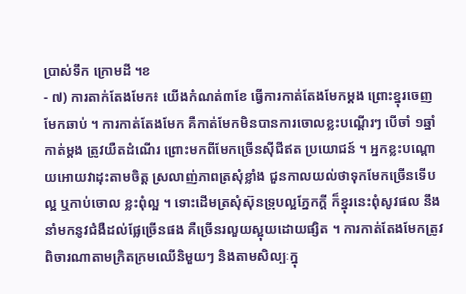ប្រាស់ទឹក ក្រោមដី ។ខ
- ៧) ការតាក់តែងមែក៖ យើងកំណត់៣ខែ ធ្វើការកាត់តែងមែកម្ដង ព្រោះខ្នុរចេញមែកឆាប់ ។ ការកាត់តែងមែក គឺកាត់មែកមិនបានការចោលខ្លះបណ្ដើរៗ បើចាំ ១ឆ្នាំកាត់ម្ដង ត្រូវយឺតដំណើរ ព្រោះមកពីមែកច្រើនស៊ីជីឥត ប្រយោជន៍ ។ អ្នកខ្លះបណ្ដោយអោយវាដុះតាមចិត្ត ស្រលាញ់ភាពត្រសុំខ្លាំង ជួនកាលយល់ថាទុកមែកច្រើនទើបល្អ ឬកាប់ចោល ខ្លះពុំល្អ ។ ទោះដើមត្រសុំស៊ុនទ្រុបល្អភ្នែកក្ដី ក៏ខ្នុរនេះពុំសូវផល នឹងនាំមកនូវជំងឺដល់ផ្លែច្រើនផង គឺច្រើនរលួយស្អុយដោយផ្សិត ។ ការកាត់តែងមែកត្រូវពិចារណាតាមក្រិតក្រមឈើនិមួយៗ និងតាមសិល្បៈក្នុ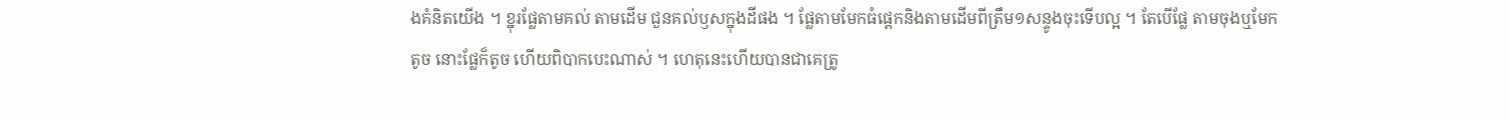ងគំនិតយើង ។ ខ្នុរផ្លែតាមគល់ តាមដើម ជួនគល់ឫសក្នុងដីផង ។ ផ្លែតាមមែកធំផ្ដេកនិងតាមដើមពីត្រឹម១សន្ទូងចុះទើបល្អ ។ តែបើផ្លែ តាមចុងឬមែកតូច នោះផ្លែក៏តូច ហើយពិបាកបេះណាស់ ។ ហេតុនេះហើយបានជាគេត្រូ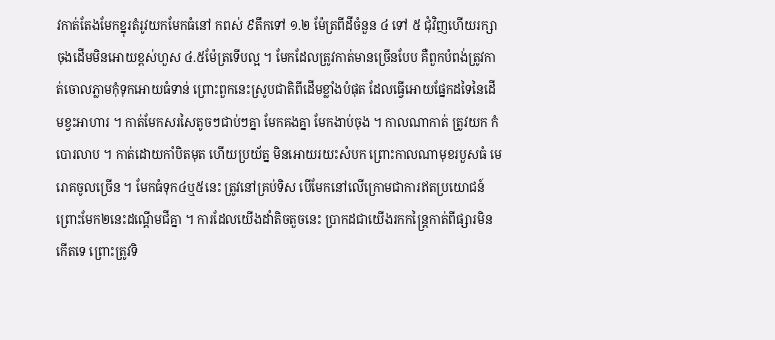វកាត់តែងមែកខ្នុរតំរូវយកមែកធំនៅ កពស់ ៩តឹកទៅ ១.២ ម៉ែត្រពីដីចំនួន ៤ ទៅ ៥ ជុំវិញហើយរក្សាចុងដើមមិនអោយខ្ពស់ហួស ៤.៥ម៉ែត្រទើបល្អ ។ មែកដែលត្រូវកាត់មានច្រើនបែប គឺពួកបំពង់ត្រូវកាត់ចោលភ្លាមកុំទុកអោយធំទាន់ ព្រោះពួកនេះស្រូបជាតិពីដើមខ្លាំងបំផុត ដែលធ្វើអោយផ្នែកដទៃនៃដើមខ្វះអាហារ ។ កាត់មែកសរសៃតូចៗជាប់ៗគ្នា មែកគងគ្នា មែកងាប់ចុង ។ កាលណាកាត់ ត្រូវយក កំបោរលាប ។ កាត់ដោយកាំបិតមុត ហើយប្រយ័ត្ន មិនអោយរយះសំបក ព្រោះកាលណាមុខរបួសធំ មេរោគចូលច្រើន ។ មែកធំទុក៤ឬ៥នេះ ត្រូវនៅគ្រប់ទិស បើមែកនៅលើក្រោមជាការឥតប្រយោជន៍ ព្រោះមែក២នេះដណ្ដើមជីគ្នា ។ ការដែលយើងដាំតិចតួចនេះ ប្រាកដជាយើងរកកន្ត្រៃកាត់ពីផ្សារមិនកើតទេ ព្រោះត្រូវទិ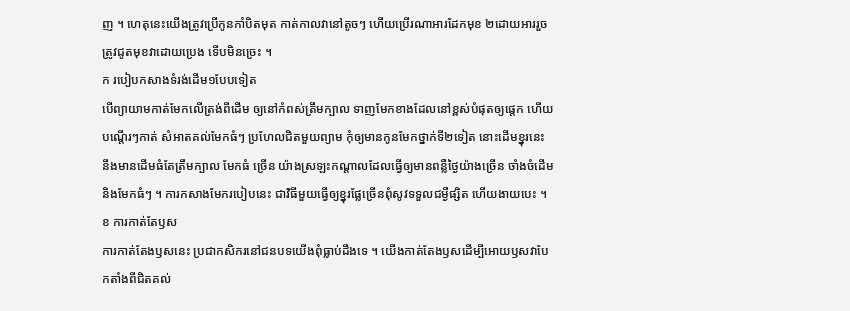ញ ។ ហេតុនេះយើងត្រូវប្រើកូនកាំបិតមុត កាត់កាលវានៅតូចៗ ហើយប្រើរណាអារដែកមុខ ២ដោយអាររួចត្រូវជូតមុខវាដោយប្រេង ទើបមិនច្រេះ ។
ក របៀបកសាងទំរង់ដើម១បែបទៀត
បើព្យាយាមកាត់មែកលើត្រង់ពីដើម ឲ្យនៅកំពស់ត្រឹមក្បាល ទាញមែកខាងដែលនៅខ្ពស់បំផុតឲ្យផ្ដេក ហើយបណ្ដើរៗកាត់ សំអាតគល់មែកធំៗ ប្រហែលជិតមួយព្យាម កុំឲ្យមានកូនមែកថ្នាក់ទី២ទៀត នោះដើមខ្នុរនេះ នឹងមានដើមធំតែត្រឹមក្បាល មែកធំ ច្រើន យ៉ាងស្រឡះកណ្ដាលដែលធ្វើឲ្យមានពន្លឺថ្ងៃយ៉ាងច្រើន ចាំងចំដើមនិងមែកធំៗ ។ ការកសាងមែករបៀបនេះ ជាវិធីមួយធ្វើឲ្យខ្នុរផ្លែច្រើនពុំសូវទទួលជម្ងឺផ្សិត ហើយងាយបេះ ។
ខ ការកាត់តែឫស
ការកាត់តែងឫសនេះ ប្រជាកសិករនៅជនបទយើងពុំធ្លាប់ដឹងទេ ។ យើងកាត់តែងឫសដើម្បីអោយឫសវាបែកតាំងពីជិតគល់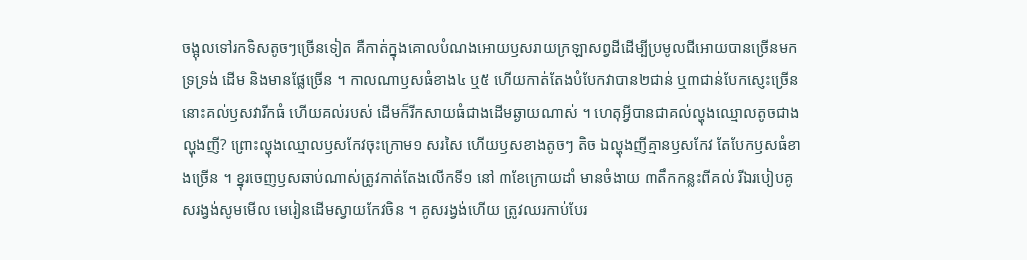ចង្អុលទៅរកទិសតូចៗច្រើនទៀត គឺកាត់ក្នុងគោលបំណងអោយឫសរាយក្រឡាសព្វដីដើម្បីប្រមូលជីអោយបានច្រើនមកទ្រទ្រង់ ដើម និងមានផ្លែច្រើន ។ កាលណាឫសធំខាង៤ ឬ៥ ហើយកាត់តែងបំបែកវាបាន២ជាន់ ឬ៣ជាន់បែកស្ញេះច្រើននោះគល់ឫសវារីកធំ ហើយគល់របស់ ដើមក៏រីកសាយធំជាងដើមឆ្ងាយណាស់ ។ ហេតុអ្វីបានជាគល់ល្ហុងឈ្មោលតូចជាងល្ហុងញី? ព្រោះល្ហុងឈ្មោលឫសកែវចុះក្រោម១ សរសៃ ហើយឫសខាងតូចៗ តិច ឯល្ហុងញីគ្មានឫសកែវ តែបែកឫសធំខាងច្រើន ។ ខ្នុរចេញឫសឆាប់ណាស់ត្រូវកាត់តែងលើកទី១ នៅ ៣ខែក្រោយដាំ មានចំងាយ ៣តឹកកន្លះពីគល់ រីឯរបៀបគូសរង្វង់សូមមើល មេរៀនដើមស្វាយកែវចិន ។ គូសរង្វង់ហើយ ត្រូវឈរកាប់បែរ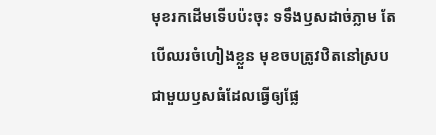មុខរកដើមទើបប៉ះចុះ ទទឹងឫសដាច់ភ្លាម តែបើឈរចំហៀងខ្លួន មុខចបត្រូវឋិតនៅស្របជាមួយឫសធំដែលធ្វើឲ្យផ្លែ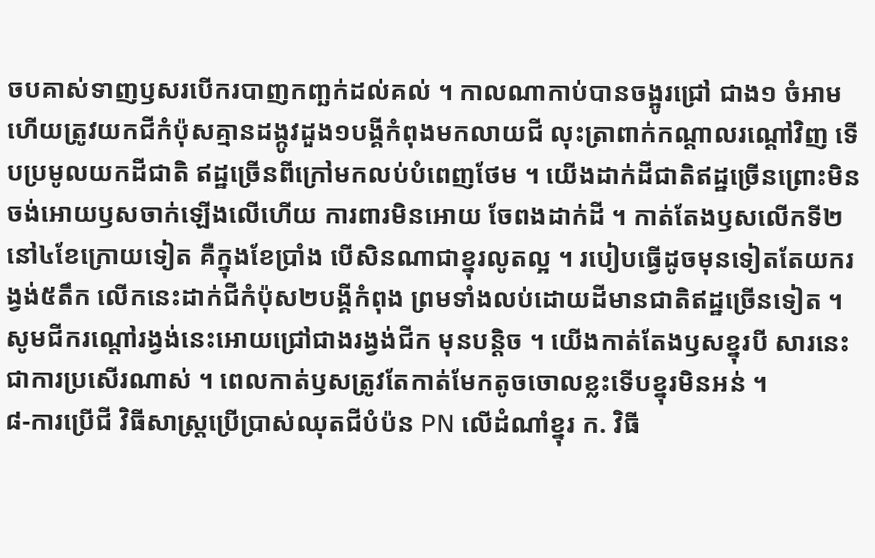ចបគាស់ទាញឫសរបើករបាញកញ្ឆក់ដល់គល់ ។ កាលណាកាប់បានចង្អូរជ្រៅ ជាង១ ចំអាមហើយត្រូវយកជីកំប៉ុសគ្មានដង្កូវដួង១បង្គីកំពុងមកលាយជី លុះត្រាពាក់កណ្ដាលរណ្ដៅវិញ ទើបប្រមូលយកដីជាតិ ឥដ្ឋច្រើនពីក្រៅមកលប់បំពេញថែម ។ យើងដាក់ដីជាតិឥដ្ឋច្រើនព្រោះមិនចង់អោយឫសចាក់ឡើងលើហើយ ការពារមិនអោយ ចែពងដាក់ដី ។ កាត់តែងឫសលើកទី២ នៅ៤ខែក្រោយទៀត គឺក្នុងខែប្រាំង បើសិនណាជាខ្នុរលូតល្អ ។ របៀបធ្វើដូចមុនទៀតតែយករង្វង់៥តឹក លើកនេះដាក់ជីកំប៉ុស២បង្គីកំពុង ព្រមទាំងលប់ដោយដីមានជាតិឥដ្ឋច្រើនទៀត ។ សូមជីករណ្ដៅរង្វង់នេះអោយជ្រៅជាងរង្វង់ជីក មុនបន្តិច ។ យើងកាត់តែងឫសខ្នុរបី សារនេះ ជាការប្រសើរណាស់ ។ ពេលកាត់ឫសត្រូវតែកាត់មែកតូចចោលខ្លះទើបខ្នុរមិនអន់ ។
៨-ការប្រើជី វិធីសាស្រ្តប្រើប្រាស់ឈុតជីបំប៉ន PN លើដំណាំខ្នុរ ក. វិធី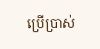ប្រើប្រាស់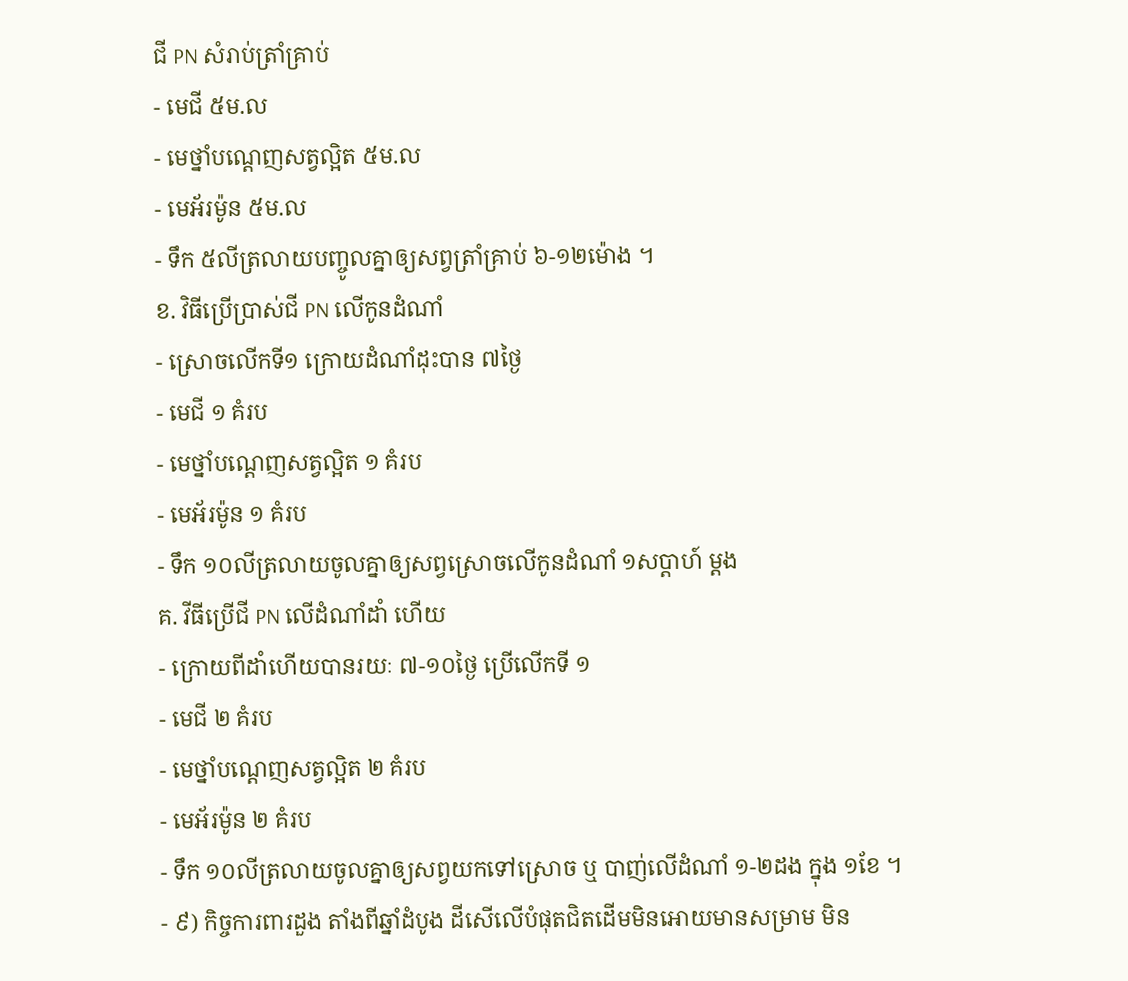ជី PN សំរាប់ត្រាំគ្រាប់
- មេជី ៥ម.ល
- មេថ្នាំបណ្តេញសត្វល្អិត ៥ម.ល
- មេអ័រម៉ូន ៥ម.ល
- ទឹក ៥លីត្រលាយបញ្ចូលគ្នាឲ្យសព្វត្រាំគ្រាប់ ៦-១២ម៉ោង ។
ខ. វិធីប្រើប្រាស់ជី PN លើកូនដំណាំ
- ស្រោចលើកទី១ ក្រោយដំណាំដុះបាន ៧ថ្ងៃ
- មេជី ១ គំរប
- មេថ្នាំបណ្តេញសត្វល្អិត ១ គំរប
- មេអ័រម៉ូន ១ គំរប
- ទឹក ១០លីត្រលាយចូលគ្នាឲ្យសព្វស្រោចលើកូនដំណាំ ១សប្តាហ៍ ម្តង
គ. វីធីប្រើជី PN លើដំណាំដាំ ហើយ
- ក្រោយពីដាំហើយបានរយៈ ៧-១០ថ្ងៃ ប្រើលើកទី ១
- មេជី ២ គំរប
- មេថ្នាំបណ្តេញសត្វល្អិត ២ គំរប
- មេអ័រម៉ូន ២ គំរប
- ទឹក ១០លីត្រលាយចូលគ្នាឲ្យសព្វយកទៅស្រោច ឬ បាញ់លើដំណាំ ១-២ដង ក្នុង ១ខែ ។
- ៩) កិច្ចការពារដួង តាំងពីឆ្នាំដំបូង ដីសើលើបំផុតជិតដើមមិនអោយមានសម្រាម មិន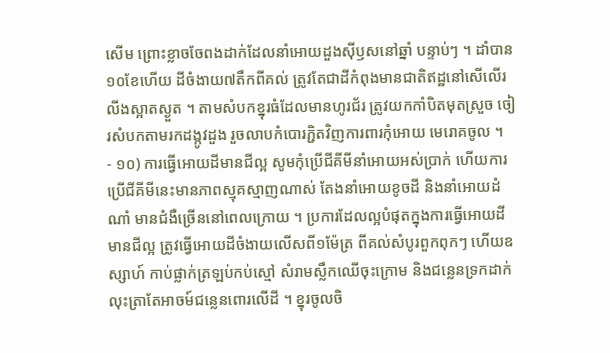សើម ព្រោះខ្លាចចែពងដាក់ដែលនាំអោយដួងស៊ីឫសនៅឆ្នាំ បន្ទាប់ៗ ។ ដាំបាន១០ខែហើយ ដីចំងាយ៧តឹកពីគល់ ត្រូវតែជាដីកំពុងមានជាតិឥដ្ឋនៅសើលើរលីងស្អាតស្ងួត ។ តាមសំបកខ្នុរធំដែលមានហូរជ័រ ត្រូវយកកាំបិតមុតស្រួច ចៀរសំបកតាមរកដង្កូវដួង រួចលាបកំបោរភ្ជិតវិញការពារកុំអោយ មេរោគចូល ។
- ១០) ការធ្វើអោយដីមានជីល្អ សូមកុំប្រើជីគីមីនាំអោយអស់ប្រាក់ ហើយការប្រើជីគីមីនេះមានភាពស្មុគស្មាញណាស់ តែងនាំអោយខូចដី និងនាំអោយដំណាំ មានជំងឺច្រើននៅពេលក្រោយ ។ ប្រការដែលល្អបំផុតក្នុងការធ្វើអោយដីមានជីល្អ ត្រូវធ្វើអោយដីចំងាយលើសពី១ម៉ែត្រ ពីគល់សំបូរពួកពុកៗ ហើយឧស្សាហ៍ កាប់ផ្លាក់ត្រឡប់កប់ស្មៅ សំរាមស្លឹកឈើចុះក្រោម និងជន្លេនទ្រកដាក់លុះត្រាតែអាចម៍ជន្លេនពោរលើដី ។ ខ្នុរចូលចិ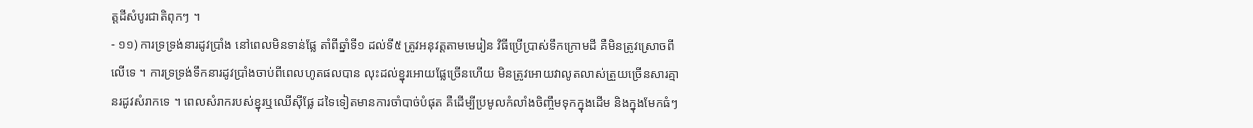ត្តដីសំបូរជាតិពុកៗ ។
- ១១) ការទ្រទ្រង់នារដូវប្រាំង នៅពេលមិនទាន់ផ្លែ តាំពីឆ្នាំទី១ ដល់ទី៥ ត្រូវអនុវត្តតាមមេរៀន វិធីប្រើប្រាស់ទឹកក្រោមដី គឺមិនត្រូវស្រោចពីលើទេ ។ ការទ្រទ្រង់ទឹកនារដូវប្រាំងចាប់ពីពេលហូតផលបាន លុះដល់ខ្នុរអោយផ្លែច្រើនហើយ មិនត្រូវអោយវាលូតលាស់ត្រួយច្រើនសារគ្មានរដូវសំរាកទេ ។ ពេលសំរាករបស់ខ្នុរឬឈើស៊ីផ្លែ ដទៃទៀតមានការចាំបាច់បំផុត គឺដើម្បីប្រមូលកំលាំងចិញ្ចឹមទុកក្នុងដើម និងក្នុងមែកធំៗ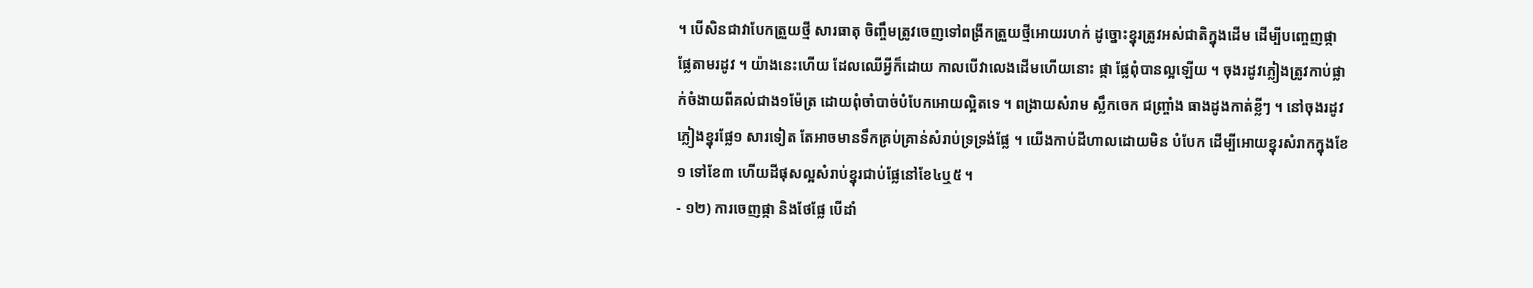។ បើសិនជាវាបែកត្រួយថ្មី សារធាតុ ចិញ្ចឹមត្រូវចេញទៅពង្រីកត្រួយថ្មីអោយរហក់ ដូច្នោះខ្នុរត្រូវអស់ជាតិក្នុងដើម ដើម្បីបញ្ចេញផ្កា ផ្លែតាមរដូវ ។ យ៉ាងនេះហើយ ដែលឈើអ្វីក៏ដោយ កាលបើវាលេងដើមហើយនោះ ផ្កា ផ្លែពុំបានល្អឡើយ ។ ចុងរដូវភ្លៀងត្រូវកាប់ផ្លាក់ចំងាយពីគល់ជាង១ម៉ែត្រ ដោយពុំចាំបាច់បំបែកអោយល្អិតទេ ។ ពង្រាយសំរាម ស្លឹកចេក ជញ្ច្រាំង ធាងដូងកាត់ខ្លីៗ ។ នៅចុងរដូវភ្លៀងខ្នុរផ្លែ១ សារទៀត តែអាចមានទឹកគ្រប់គ្រាន់សំរាប់ទ្រទ្រង់ផ្លែ ។ យើងកាប់ដីហាលដោយមិន បំបែក ដើម្បីអោយខ្នុរសំរាកក្នុងខែ១ ទៅខែ៣ ហើយដីផុសល្អសំរាប់ខ្នុរជាប់ផ្លែនៅខែ៤ឬ៥ ។
- ១២) ការចេញផ្កា និងថែផ្លែ បើដាំ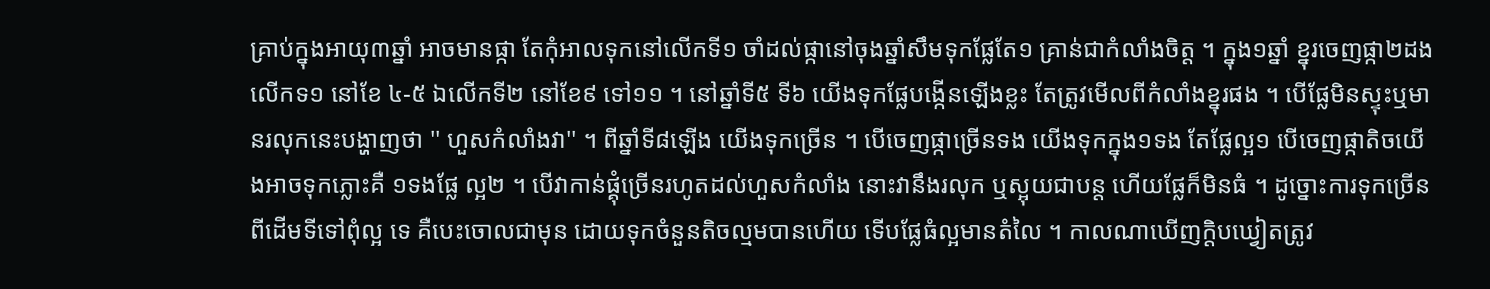គ្រាប់ក្នុងអាយុ៣ឆ្នាំ អាចមានផ្កា តែកុំអាលទុកនៅលើកទី១ ចាំដល់ផ្កានៅចុងឆ្នាំសឹមទុកផ្លែតែ១ គ្រាន់ជាកំលាំងចិត្ត ។ ក្នុង១ឆ្នាំ ខ្នុរចេញផ្កា២ដង លើកទ១ នៅខែ ៤-៥ ឯលើកទី២ នៅខែ៩ ទៅ១១ ។ នៅឆ្នាំទី៥ ទី៦ យើងទុកផ្លែបង្កើនឡើងខ្លះ តែត្រូវមើលពីកំលាំងខ្នុរផង ។ បើផ្លែមិនស្ទុះឬមានរលុកនេះបង្ហាញថា '' ហួសកំលាំងវា'' ។ ពីឆ្នាំទី៨ឡើង យើងទុកច្រើន ។ បើចេញផ្កាច្រើនទង យើងទុកក្នុង១ទង តែផ្លែល្អ១ បើចេញផ្កាតិចយើងអាចទុកភ្លោះគឺ ១ទងផ្លែ ល្អ២ ។ បើវាកាន់ផ្គុំច្រើនរហូតដល់ហួសកំលាំង នោះវានឹងរលុក ឬស្អុយជាបន្ត ហើយផ្លែក៏មិនធំ ។ ដូច្នោះការទុកច្រើនពីដើមទីទៅពុំល្អ ទេ គឺបេះចោលជាមុន ដោយទុកចំនួនតិចល្មមបានហើយ ទើបផ្លែធំល្អមានតំលៃ ។ កាលណាឃើញក្ដិបឃ្វៀតត្រូវ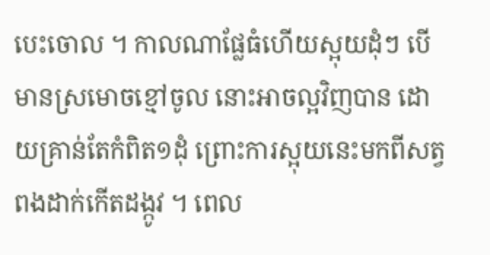បេះចោល ។ កាលណាផ្លែធំហើយស្អុយដុំៗ បើមានស្រមោចខ្មៅចូល នោះអាចល្អវិញបាន ដោយគ្រាន់តែកំពិត១ដុំ ព្រោះការស្អុយនេះមកពីសត្វពងដាក់កើតដង្កូវ ។ ពេល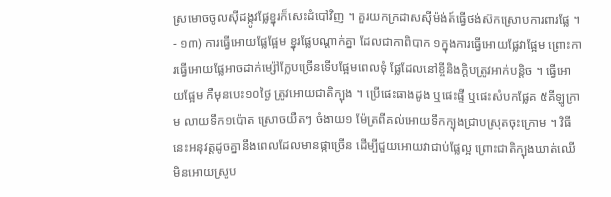ស្រមោចចូលស៊ីដង្កូវផ្លែខ្នុរក៏សេះដំបៅវិញ ។ គួរយកក្រដាសស៊ីម៉ង់ត៍ធ្វើថង់ស៊កស្រោបការពារផ្លែ ។
- ១៣) ការធ្វើអោយផ្លែផ្អែម ខ្នុរផ្លែបណ្ដាក់គ្នា ដែលជាកាពិបាក ១ក្នុងការធ្វើអោយផ្លែវាផ្អែម ព្រោះការធ្វើអោយផ្លែអាចដាក់ម្ស៉ៅក្លែបច្រើនទើបផ្អែមពេលទុំ ផ្លែដែលនៅខ្ចីនិងក្ដិបត្រូវអាក់បន្តិច ។ ធ្វើអោយផ្អែម កឺមុនបេះ១០ថ្ងៃ ត្រូវអោយជាតិក្បុង ។ ប្រើផេះធាងដូង ឬផេះផ្ទី ឬផេះសំបកផ្លែគ ៥គីឡូក្រាម លាយទឹក១ប៉ោត ស្រោចយឺតៗ ចំងាយ១ ម៉ែត្រពីគល់អោយទឹកក្បុងជ្រាបស្រុតចុះក្រោម ។ វិធីនេះអនុវត្តដូចគ្នានឹងពេលដែលមានផ្កាច្រើន ដើម្បីជួយអោយវាជាប់ផ្លែល្អ ព្រោះជាតិក្បុងឃាត់ឈើមិនអោយស្រូប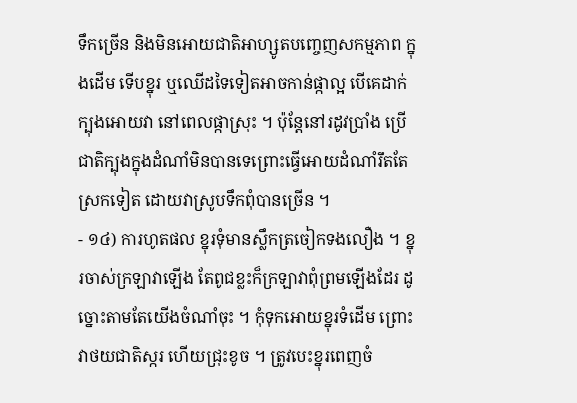ទឹកច្រើន និងមិនអោយជាតិអាហ្សូតបញ្ចេញសកម្មភាព ក្នុងដើម ទើបខ្នុរ ឬឈើដទៃទៀតអាចកាន់ផ្កាល្អ បើគេដាក់ក្បុងអោយវា នៅពេលផ្កាស្រុះ ។ ប៉ុន្តែនៅរដូវប្រាំង ប្រើជាតិក្បុងក្នុងដំណាំមិនបានទេព្រោះធ្វើអោយដំណាំរឹតតែស្រកទៀត ដោយវាស្រូបទឹកពុំបានច្រើន ។
- ១៤) ការហូតផល ខ្នុរទុំមានស្លឹកត្រចៀកទងលឿង ។ ខ្នុរចាស់ក្រឡាវាឡើង តែពូជខ្លះក៏ក្រឡាវាពុំព្រមឡើងដែរ ដូច្នោះតាមតែយើងចំណាំចុះ ។ កុំទុកអោយខ្នុរទំដើម ព្រោះវាថយជាតិស្ករ ហើយជ្រុះខូច ។ ត្រូវបេះខ្នុរពេញចំ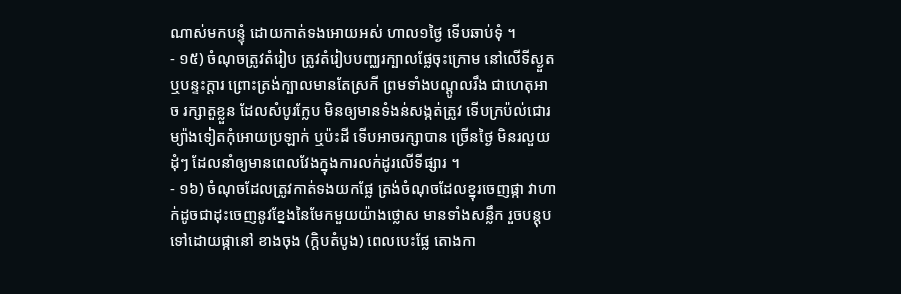ណាស់មកបន្ទុំ ដោយកាត់ទងអោយអស់ ហាល១ថ្ងៃ ទើបឆាប់ទុំ ។
- ១៥) ចំណុចត្រូវតំរៀប ត្រូវតំរៀបបញ្ឈរក្បាលផ្លែចុះក្រោម នៅលើទីស្ងួត ឬបន្ទះក្ដារ ព្រោះត្រង់ក្បាលមានតែស្រកី ព្រមទាំងបណ្ដូលរឹង ជាហេតុអាច រក្សាតួខ្លួន ដែលសំបូរក្លែប មិនឲ្យមានទំងន់សង្កត់ត្រូវ ទើបក្រប៉ល់ជោរ ម្យ៉ាងទៀតកុំអោយប្រឡាក់ ឬប៉ះដី ទើបអាចរក្សាបាន ច្រើនថ្ងៃ មិនរលួយដុំៗ ដែលនាំឲ្យមានពេលវែងក្នុងការលក់ដូរលើទីផ្សារ ។
- ១៦) ចំណុចដែលត្រូវកាត់ទងយកផ្លែ ត្រង់ចំណុចដែលខ្នុរចេញផ្កា វាហាក់ដូចជាដុះចេញនូវខ្នែងនៃមែកមួយយ៉ាងថ្លោស មានទាំងសន្លឹក រួចបន្តុបទៅដោយផ្កានៅ ខាងចុង (ក្ដិបតំបូង) ពេលបេះផ្លែ តោងកា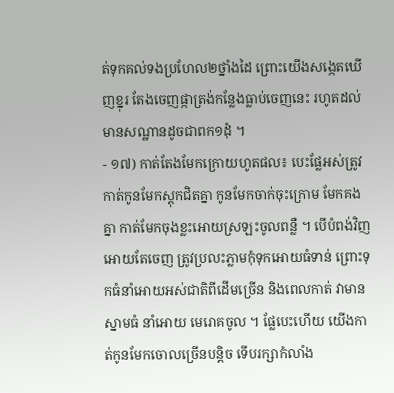ត់ទុកគល់ទងប្រហែល២ថ្នាំងដៃ ព្រោះយើងសង្កេតឃើញខ្នុរ តែងចេញផ្កាត្រង់កន្លែងធ្លាប់ចេញនេះ រហូតដល់មានសណ្ឋានដូចជាពក១ដុំ ។
- ១៧) កាត់តែងមែកក្រោយហូតផល៖ បេះផ្លែអស់ត្រូវកាត់កូនមែកស្តុកជិតគ្នា កូនមែកចាក់ចុះក្រោម មែកគងគ្នា កាត់មែកចុងខ្លះអោយស្រឡះចូលពន្លឺ ។ បើបំពង់វិញ អោយតែចេញ ត្រូវប្រលះភ្លាមកុំទុកអោយធំទាន់ ព្រោះទុកធំនាំអោយអស់ជាតិពីដើមច្រើន និងពេលកាត់ វាមានស្នាមធំ នាំអោយ មេរោគចូល ។ ផ្លែបេះហើយ យើងកាត់កូនមែកចោលច្រើនបន្តិច ទើបរក្សាកំលាំង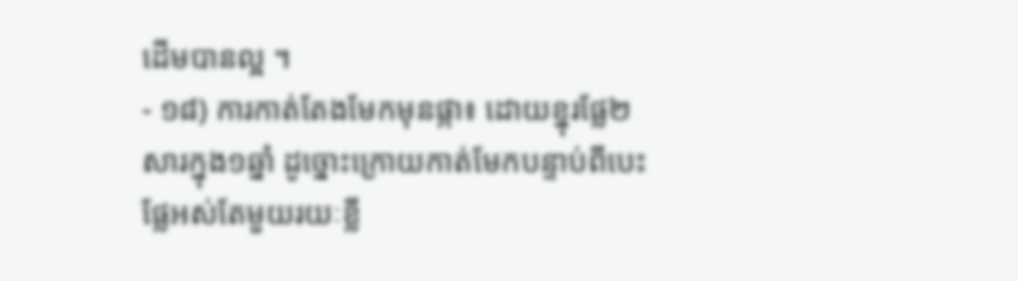ដើមបានល្អ ។
- ១៨) ការកាត់តែងមែកមុនផ្កា៖ ដោយខ្នុរផ្លែ២សារក្នុង១ឆ្នាំ ដូច្នោះក្រោយកាត់មែកបន្ទាប់ពីបេះផ្លែអស់តែមួយរយៈខ្លី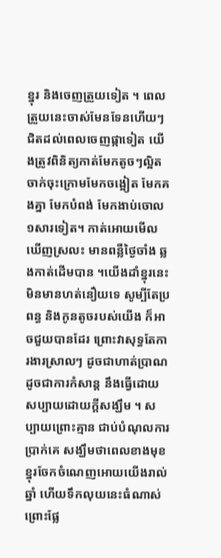ខ្នុរ និងចេញត្រួយទៀត ។ ពេលត្រួយនេះចាស់មែនទែនហើយៗជិតដល់ពេលចេញផ្កាទៀត យើងត្រូវពិនិត្យកាត់មែកតូចៗល្អិតចាក់ចុះក្រោមមែកចង្អៀត មែកគងគ្នា មែកបំពង់ មែកងាប់ចោល១សារទៀត។ កាត់អោយមើលឃើញស្រលះ មានពន្លឺថ្ងៃចាំង ឆ្លងកាត់ដើមបាន ។យើងដាំខ្នុរនេះ មិនមានហត់នឿយទេ សូម្បីតែប្រពន្ធ និងកូនតូចរបស់យើង ក៏អាចជួយបានដែរ ព្រោះវាសុទ្ធតែការងារស្រាលៗ ដូចជាហាត់ប្រាណ ដូចជាការកំសាន្ត នឹងធ្វើដោយសប្បាយដោយក្ដីសង្ឃឹម ។ សប្បាយព្រោះគ្មាន ជាប់បំណុលការប្រាក់គេ សង្ឃឹមថាពេលខាងមុខ ខ្នុរចែកចំណេញអោយយើងរាល់ឆ្នាំ ហើយទឹកលុយនេះធំណាស់ ព្រោះផ្លែ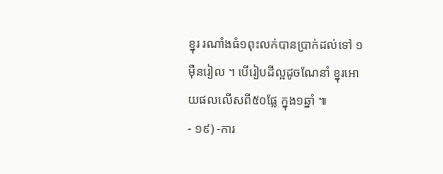ខ្នុរ រណាំងធំ១ពុះលក់បានប្រាក់ដល់ទៅ ១ម៉ឺនរៀល ។ បើរៀបដីល្អដូចណែនាំ ខ្នុរអោយផលលើសពី៥០ផ្លែ ក្នុង១ឆ្នាំ ៕
- ១៩) -ការ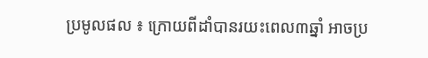ប្រមូលផល ៖ ក្រោយពីដាំបានរយះពេល៣ឆ្នាំ អាចប្រ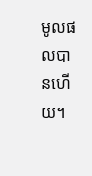មូលផលបានហើយ។